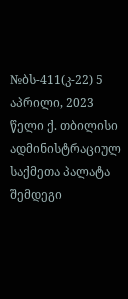№ბს-411(კ-22) 5 აპრილი, 2023 წელი ქ. თბილისი
ადმინისტრაციულ საქმეთა პალატა
შემდეგი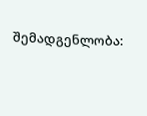შემადგენლობა: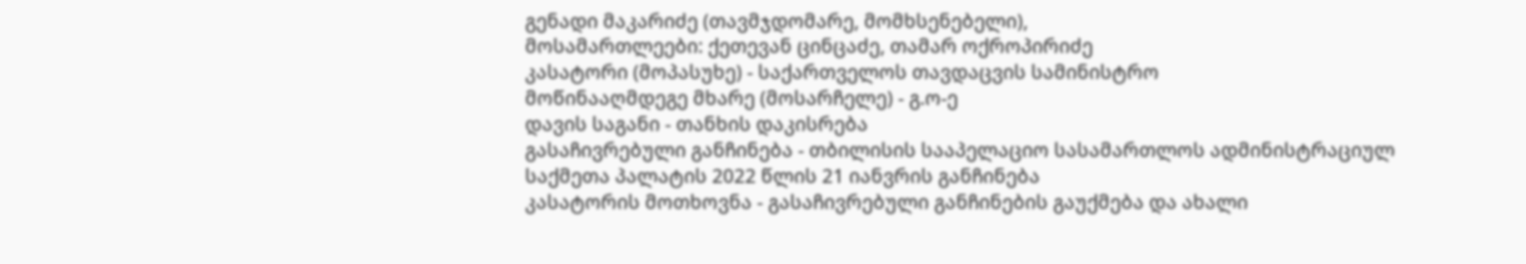გენადი მაკარიძე (თავმჯდომარე, მომხსენებელი),
მოსამართლეები: ქეთევან ცინცაძე, თამარ ოქროპირიძე
კასატორი (მოპასუხე) - საქართველოს თავდაცვის სამინისტრო
მოწინააღმდეგე მხარე (მოსარჩელე) - გ.ო-ე
დავის საგანი - თანხის დაკისრება
გასაჩივრებული განჩინება - თბილისის სააპელაციო სასამართლოს ადმინისტრაციულ საქმეთა პალატის 2022 წლის 21 იანვრის განჩინება
კასატორის მოთხოვნა - გასაჩივრებული განჩინების გაუქმება და ახალი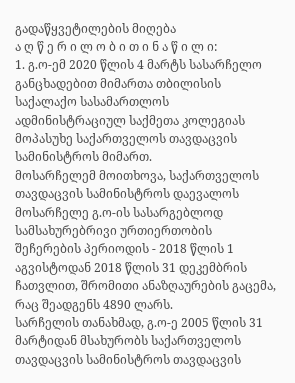გადაწყვეტილების მიღება
ა ღ წ ე რ ი ლ ო ბ ი თ ი ნ ა წ ი ლ ი:
1. გ.ო-ემ 2020 წლის 4 მარტს სასარჩელო განცხადებით მიმართა თბილისის საქალაქო სასამართლოს ადმინისტრაციულ საქმეთა კოლეგიას მოპასუხე საქართველოს თავდაცვის სამინისტროს მიმართ.
მოსარჩელემ მოითხოვა, საქართველოს თავდაცვის სამინისტროს დაევალოს მოსარჩელე გ.ო-ის სასარგებლოდ სამსახურებრივი ურთიერთობის შეჩერების პერიოდის - 2018 წლის 1 აგვისტოდან 2018 წლის 31 დეკემბრის ჩათვლით, შრომითი ანაზღაურების გაცემა, რაც შეადგენს 4890 ლარს.
სარჩელის თანახმად, გ.ო-ე 2005 წლის 31 მარტიდან მსახურობს საქართველოს თავდაცვის სამინისტროს თავდაცვის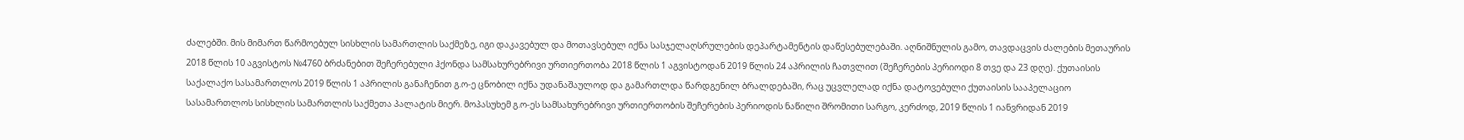ძალებში. მის მიმართ წარმოებულ სისხლის სამართლის საქმეზე, იგი დაკავებულ და მოთავსებულ იქნა სასჯელაღსრულების დეპარტამენტის დაწესებულებაში. აღნიშნულის გამო, თავდაცვის ძალების მეთაურის 2018 წლის 10 აგვისტოს №4760 ბრძანებით შეჩერებული ჰქონდა სამსახურებრივი ურთიერთობა 2018 წლის 1 აგვისტოდან 2019 წლის 24 აპრილის ჩათვლით (შეჩერების პერიოდი 8 თვე და 23 დღე). ქუთაისის საქალაქო სასამართლოს 2019 წლის 1 აპრილის განაჩენით გ.ო-ე ცნობილ იქნა უდანაშაულოდ და გამართლდა წარდგენილ ბრალდებაში, რაც უცვლელად იქნა დატოვებული ქუთაისის სააპელაციო სასამართლოს სისხლის სამართლის საქმეთა პალატის მიერ. მოპასუხემ გ.ო-ეს სამსახურებრივი ურთიერთობის შეჩერების პერიოდის ნაწილი შრომითი სარგო, კერძოდ, 2019 წლის 1 იანვრიდან 2019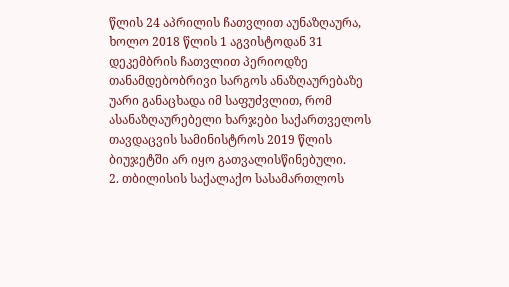წლის 24 აპრილის ჩათვლით აუნაზღაურა, ხოლო 2018 წლის 1 აგვისტოდან 31 დეკემბრის ჩათვლით პერიოდზე თანამდებობრივი სარგოს ანაზღაურებაზე უარი განაცხადა იმ საფუძვლით, რომ ასანაზღაურებელი ხარჯები საქართველოს თავდაცვის სამინისტროს 2019 წლის ბიუჯეტში არ იყო გათვალისწინებული.
2. თბილისის საქალაქო სასამართლოს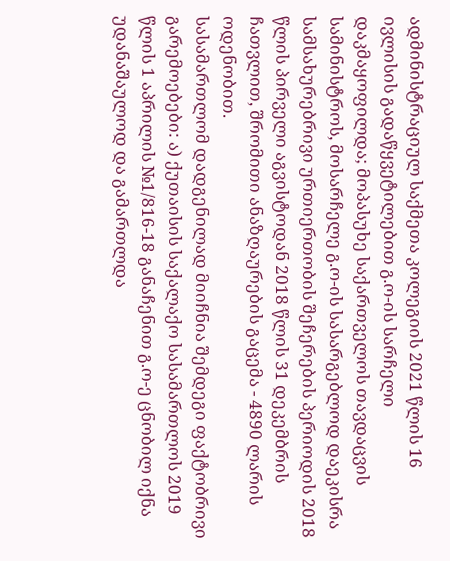ადმინისტრაციულ საქმეთა კოლეგიის 2021 წლის 16 ივლისის გადაწყვეტილებით გ.ო-ის სარჩელი დაკმაყოფილდა; მოპასუხე საქართველოს თავდაცვის სამინისტროს, მოსარჩელე გ.ო-ის სასარგებლოდ დაეკისრა სამსახურებრივი ურთიერთობის შეჩერების პერიოდის 2018 წლის პირველი აგვისტოდან 2018 წლის 31 დეკემბრის ჩათვლით, შრომითი ანაზღაურების გაცემა - 4890 ლარის ოდენობით.
სასამართლომ დადგენილად მიიჩნია შემდეგი ფაქტობრივი გარემოებები: ა) ქუთაისის საქალაქო სასამართლოს 2019 წლის 1 აპრილის №1/816-18 განაჩენით გ.ო-ე ცნობილ იქნა უდანაშაულოდ და გამართლდა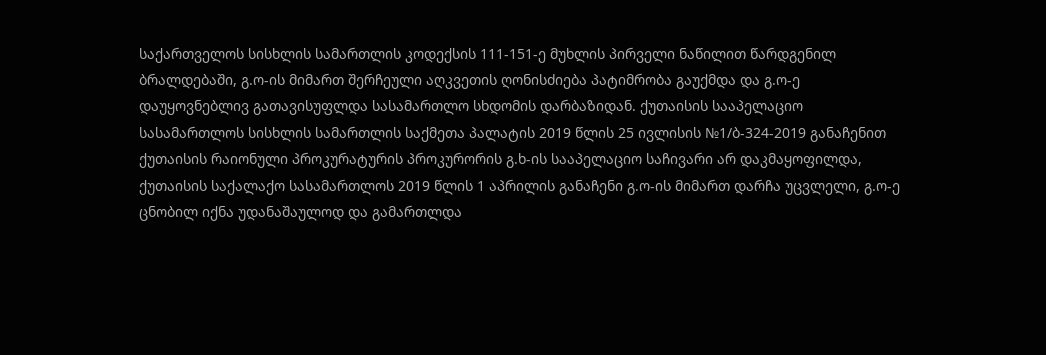საქართველოს სისხლის სამართლის კოდექსის 111-151-ე მუხლის პირველი ნაწილით წარდგენილ ბრალდებაში, გ.ო-ის მიმართ შერჩეული აღკვეთის ღონისძიება პატიმრობა გაუქმდა და გ.ო-ე დაუყოვნებლივ გათავისუფლდა სასამართლო სხდომის დარბაზიდან. ქუთაისის სააპელაციო სასამართლოს სისხლის სამართლის საქმეთა პალატის 2019 წლის 25 ივლისის №1/ბ-324-2019 განაჩენით ქუთაისის რაიონული პროკურატურის პროკურორის გ.ხ-ის სააპელაციო საჩივარი არ დაკმაყოფილდა, ქუთაისის საქალაქო სასამართლოს 2019 წლის 1 აპრილის განაჩენი გ.ო-ის მიმართ დარჩა უცვლელი, გ.ო-ე ცნობილ იქნა უდანაშაულოდ და გამართლდა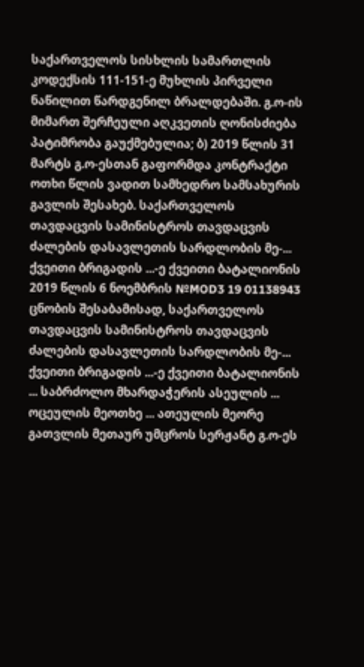საქართველოს სისხლის სამართლის კოდექსის 111-151-ე მუხლის პირველი ნაწილით წარდგენილ ბრალდებაში. გ.ო-ის მიმართ შერჩეული აღკვეთის ღონისძიება პატიმრობა გაუქმებულია; ბ) 2019 წლის 31 მარტს გ.ო-ესთან გაფორმდა კონტრაქტი ოთხი წლის ვადით სამხედრო სამსახურის გავლის შესახებ. საქართველოს თავდაცვის სამინისტროს თავდაცვის ძალების დასავლეთის სარდლობის მე-... ქვეითი ბრიგადის ...-ე ქვეითი ბატალიონის 2019 წლის 6 ნოემბრის №MOD3 19 01138943 ცნობის შესაბამისად, საქართველოს თავდაცვის სამინისტროს თავდაცვის ძალების დასავლეთის სარდლობის მე-... ქვეითი ბრიგადის ...-ე ქვეითი ბატალიონის ... საბრძოლო მხარდაჭერის ასეულის ... ოცეულის მეოთხე ... ათეულის მეორე გათვლის მეთაურ უმცროს სერჟანტ გ.ო-ეს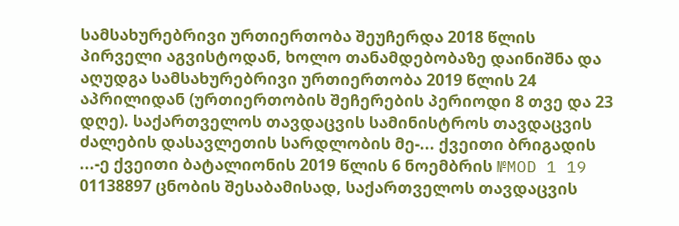სამსახურებრივი ურთიერთობა შეუჩერდა 2018 წლის პირველი აგვისტოდან, ხოლო თანამდებობაზე დაინიშნა და აღუდგა სამსახურებრივი ურთიერთობა 2019 წლის 24 აპრილიდან (ურთიერთობის შეჩერების პერიოდი 8 თვე და 23 დღე). საქართველოს თავდაცვის სამინისტროს თავდაცვის ძალების დასავლეთის სარდლობის მე-... ქვეითი ბრიგადის ...-ე ქვეითი ბატალიონის 2019 წლის 6 ნოემბრის №MOD 1 19 01138897 ცნობის შესაბამისად, საქართველოს თავდაცვის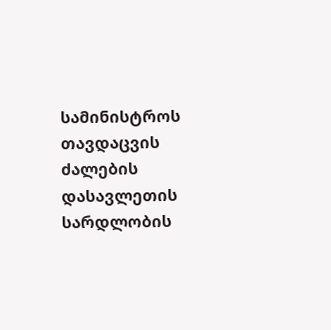სამინისტროს თავდაცვის ძალების დასავლეთის სარდლობის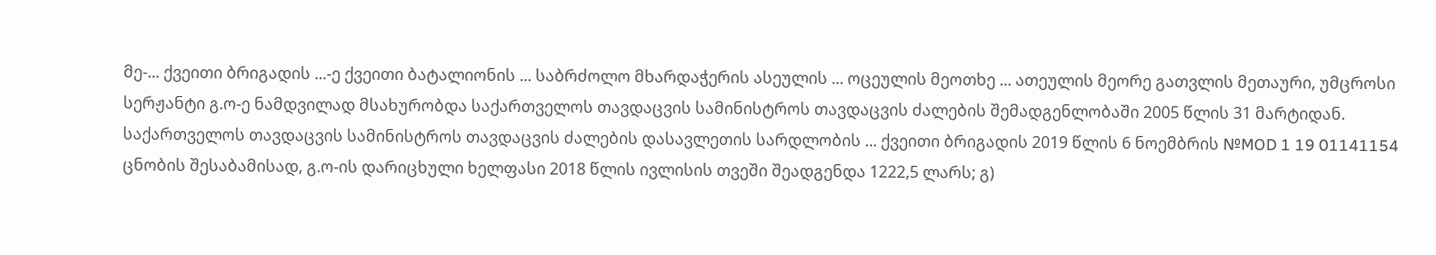მე-... ქვეითი ბრიგადის ...-ე ქვეითი ბატალიონის ... საბრძოლო მხარდაჭერის ასეულის ... ოცეულის მეოთხე ... ათეულის მეორე გათვლის მეთაური, უმცროსი სერჟანტი გ.ო-ე ნამდვილად მსახურობდა საქართველოს თავდაცვის სამინისტროს თავდაცვის ძალების შემადგენლობაში 2005 წლის 31 მარტიდან. საქართველოს თავდაცვის სამინისტროს თავდაცვის ძალების დასავლეთის სარდლობის ... ქვეითი ბრიგადის 2019 წლის 6 ნოემბრის №MOD 1 19 01141154 ცნობის შესაბამისად, გ.ო-ის დარიცხული ხელფასი 2018 წლის ივლისის თვეში შეადგენდა 1222,5 ლარს; გ)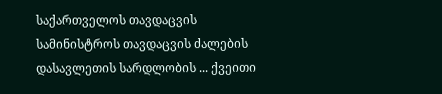საქართველოს თავდაცვის სამინისტროს თავდაცვის ძალების დასავლეთის სარდლობის ... ქვეითი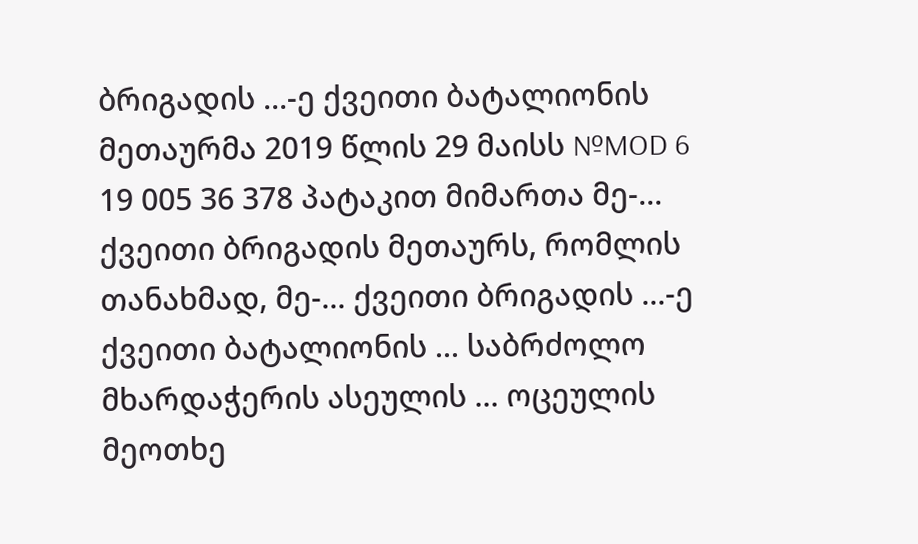ბრიგადის ...-ე ქვეითი ბატალიონის მეთაურმა 2019 წლის 29 მაისს №MOD 6 19 005 36 378 პატაკით მიმართა მე-... ქვეითი ბრიგადის მეთაურს, რომლის თანახმად, მე-... ქვეითი ბრიგადის ...-ე ქვეითი ბატალიონის ... საბრძოლო მხარდაჭერის ასეულის ... ოცეულის მეოთხე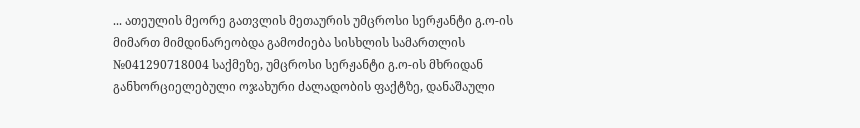... ათეულის მეორე გათვლის მეთაურის უმცროსი სერჟანტი გ.ო-ის მიმართ მიმდინარეობდა გამოძიება სისხლის სამართლის №041290718004 საქმეზე, უმცროსი სერჟანტი გ.ო-ის მხრიდან განხორციელებული ოჯახური ძალადობის ფაქტზე, დანაშაული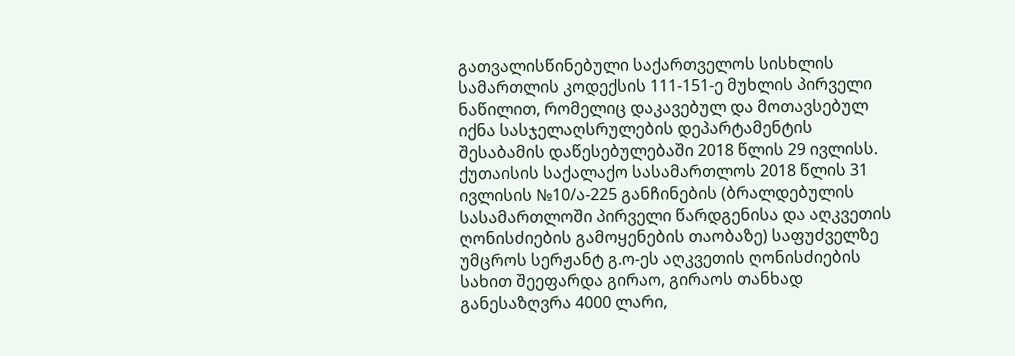გათვალისწინებული საქართველოს სისხლის სამართლის კოდექსის 111-151-ე მუხლის პირველი ნაწილით, რომელიც დაკავებულ და მოთავსებულ იქნა სასჯელაღსრულების დეპარტამენტის შესაბამის დაწესებულებაში 2018 წლის 29 ივლისს. ქუთაისის საქალაქო სასამართლოს 2018 წლის 31 ივლისის №10/ა-225 განჩინების (ბრალდებულის სასამართლოში პირველი წარდგენისა და აღკვეთის ღონისძიების გამოყენების თაობაზე) საფუძველზე უმცროს სერჟანტ გ.ო-ეს აღკვეთის ღონისძიების სახით შეეფარდა გირაო, გირაოს თანხად განესაზღვრა 4000 ლარი,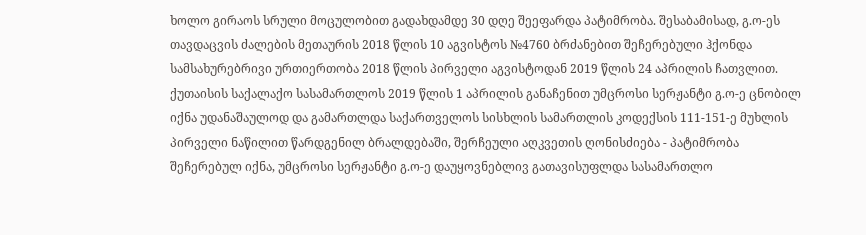ხოლო გირაოს სრული მოცულობით გადახდამდე 30 დღე შეეფარდა პატიმრობა. შესაბამისად, გ.ო-ეს თავდაცვის ძალების მეთაურის 2018 წლის 10 აგვისტოს №4760 ბრძანებით შეჩერებული ჰქონდა სამსახურებრივი ურთიერთობა 2018 წლის პირველი აგვისტოდან 2019 წლის 24 აპრილის ჩათვლით. ქუთაისის საქალაქო სასამართლოს 2019 წლის 1 აპრილის განაჩენით უმცროსი სერჟანტი გ.ო-ე ცნობილ იქნა უდანაშაულოდ და გამართლდა საქართველოს სისხლის სამართლის კოდექსის 111-151-ე მუხლის პირველი ნაწილით წარდგენილ ბრალდებაში, შერჩეული აღკვეთის ღონისძიება - პატიმრობა შეჩერებულ იქნა, უმცროსი სერჟანტი გ.ო-ე დაუყოვნებლივ გათავისუფლდა სასამართლო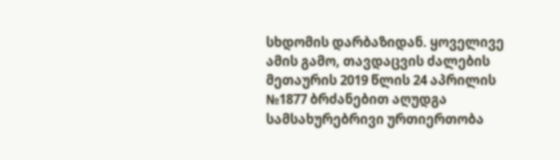სხდომის დარბაზიდან. ყოველივე ამის გამო, თავდაცვის ძალების მეთაურის 2019 წლის 24 აპრილის №1877 ბრძანებით აღუდგა სამსახურებრივი ურთიერთობა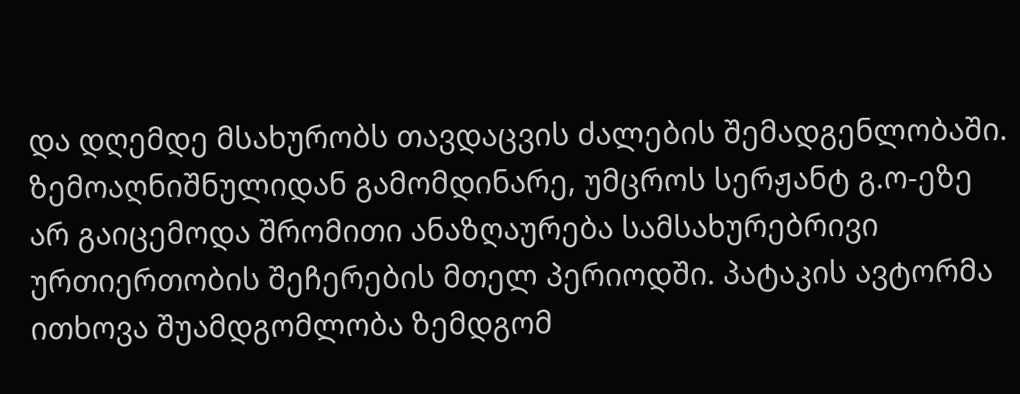და დღემდე მსახურობს თავდაცვის ძალების შემადგენლობაში. ზემოაღნიშნულიდან გამომდინარე, უმცროს სერჟანტ გ.ო-ეზე არ გაიცემოდა შრომითი ანაზღაურება სამსახურებრივი ურთიერთობის შეჩერების მთელ პერიოდში. პატაკის ავტორმა ითხოვა შუამდგომლობა ზემდგომ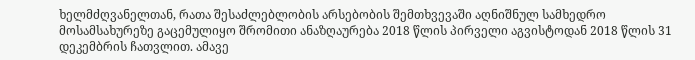ხელმძღვანელთან, რათა შესაძლებლობის არსებობის შემთხვევაში აღნიშნულ სამხედრო მოსამსახურეზე გაცემულიყო შრომითი ანაზღაურება 2018 წლის პირველი აგვისტოდან 2018 წლის 31 დეკემბრის ჩათვლით. ამავე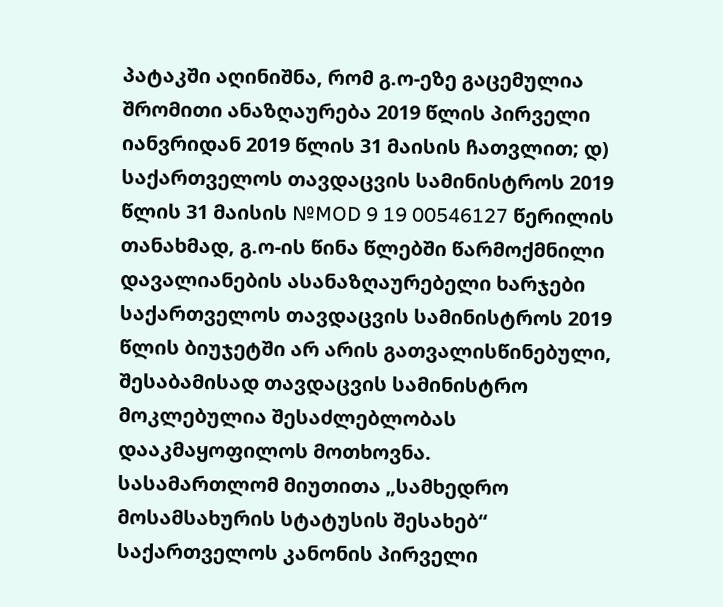პატაკში აღინიშნა, რომ გ.ო-ეზე გაცემულია შრომითი ანაზღაურება 2019 წლის პირველი იანვრიდან 2019 წლის 31 მაისის ჩათვლით; დ) საქართველოს თავდაცვის სამინისტროს 2019 წლის 31 მაისის №MOD 9 19 00546127 წერილის თანახმად, გ.ო-ის წინა წლებში წარმოქმნილი დავალიანების ასანაზღაურებელი ხარჯები საქართველოს თავდაცვის სამინისტროს 2019 წლის ბიუჯეტში არ არის გათვალისწინებული, შესაბამისად თავდაცვის სამინისტრო მოკლებულია შესაძლებლობას დააკმაყოფილოს მოთხოვნა.
სასამართლომ მიუთითა „სამხედრო მოსამსახურის სტატუსის შესახებ“ საქართველოს კანონის პირველი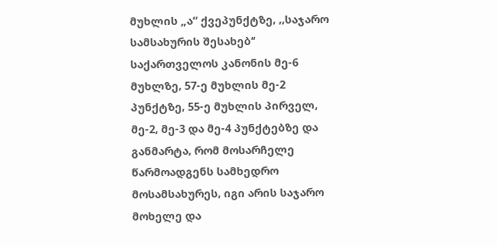მუხლის „ა“ ქვეპუნქტზე, ,,საჯარო სამსახურის შესახებ‘‘ საქართველოს კანონის მე-6 მუხლზე, 57-ე მუხლის მე-2 პუნქტზე, 55-ე მუხლის პირველ, მე-2, მე-3 და მე-4 პუნქტებზე და განმარტა, რომ მოსარჩელე წარმოადგენს სამხედრო მოსამსახურეს, იგი არის საჯარო მოხელე და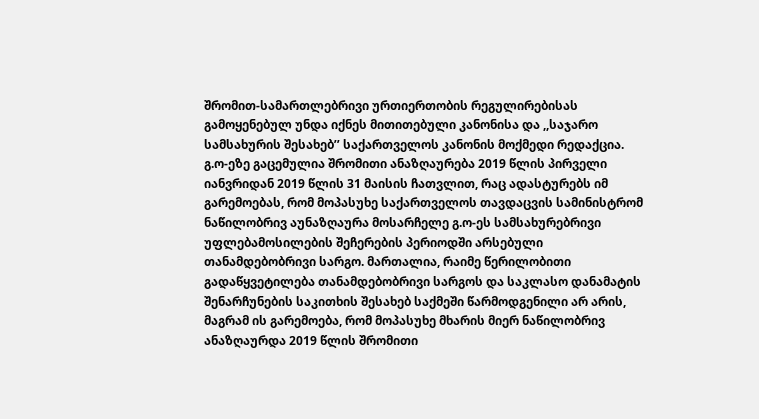შრომით-სამართლებრივი ურთიერთობის რეგულირებისას გამოყენებულ უნდა იქნეს მითითებული კანონისა და ,,საჯარო სამსახურის შესახებ’’ საქართველოს კანონის მოქმედი რედაქცია. გ.ო-ეზე გაცემულია შრომითი ანაზღაურება 2019 წლის პირველი იანვრიდან 2019 წლის 31 მაისის ჩათვლით, რაც ადასტურებს იმ გარემოებას, რომ მოპასუხე საქართველოს თავდაცვის სამინისტრომ ნაწილობრივ აუნაზღაურა მოსარჩელე გ.ო-ეს სამსახურებრივი უფლებამოსილების შეჩერების პერიოდში არსებული თანამდებობრივი სარგო. მართალია, რაიმე წერილობითი გადაწყვეტილება თანამდებობრივი სარგოს და საკლასო დანამატის შენარჩუნების საკითხის შესახებ საქმეში წარმოდგენილი არ არის, მაგრამ ის გარემოება, რომ მოპასუხე მხარის მიერ ნაწილობრივ ანაზღაურდა 2019 წლის შრომითი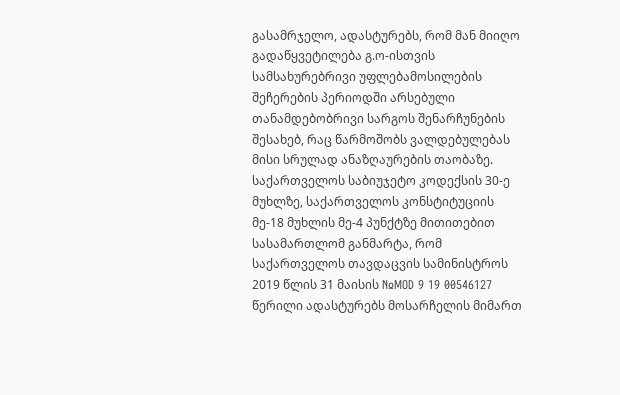გასამრჯელო, ადასტურებს, რომ მან მიიღო გადაწყვეტილება გ.ო-ისთვის სამსახურებრივი უფლებამოსილების შეჩერების პერიოდში არსებული თანამდებობრივი სარგოს შენარჩუნების შესახებ, რაც წარმოშობს ვალდებულებას მისი სრულად ანაზღაურების თაობაზე.
საქართველოს საბიუჯეტო კოდექსის 30-ე მუხლზე, საქართველოს კონსტიტუციის მე-18 მუხლის მე-4 პუნქტზე მითითებით სასამართლომ განმარტა, რომ საქართველოს თავდაცვის სამინისტროს 2019 წლის 31 მაისის №MOD 9 19 00546127 წერილი ადასტურებს მოსარჩელის მიმართ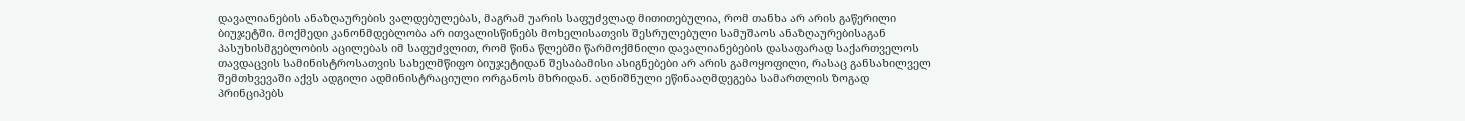დავალიანების ანაზღაურების ვალდებულებას, მაგრამ უარის საფუძვლად მითითებულია, რომ თანხა არ არის გაწერილი ბიუჯეტში. მოქმედი კანონმდებლობა არ ითვალისწინებს მოხელისათვის შესრულებული სამუშაოს ანაზღაურებისაგან პასუხისმგებლობის აცილებას იმ საფუძვლით, რომ წინა წლებში წარმოქმნილი დავალიანებების დასაფარად საქართველოს თავდაცვის სამინისტროსათვის სახელმწიფო ბიუჯეტიდან შესაბამისი ასიგნებები არ არის გამოყოფილი, რასაც განსახილველ შემთხვევაში აქვს ადგილი ადმინისტრაციული ორგანოს მხრიდან. აღნიშნული ეწინააღმდეგება სამართლის ზოგად პრინციპებს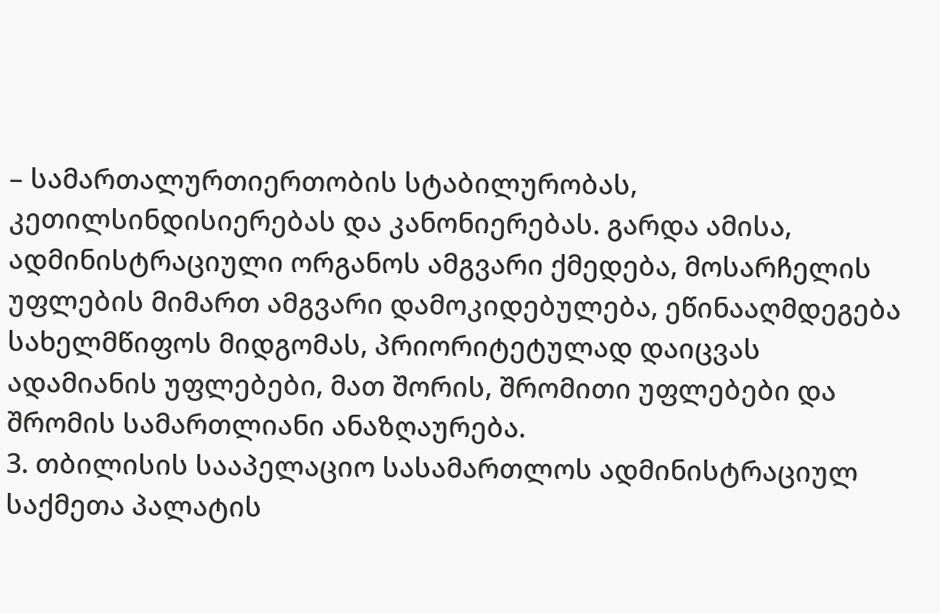– სამართალურთიერთობის სტაბილურობას, კეთილსინდისიერებას და კანონიერებას. გარდა ამისა, ადმინისტრაციული ორგანოს ამგვარი ქმედება, მოსარჩელის უფლების მიმართ ამგვარი დამოკიდებულება, ეწინააღმდეგება სახელმწიფოს მიდგომას, პრიორიტეტულად დაიცვას ადამიანის უფლებები, მათ შორის, შრომითი უფლებები და შრომის სამართლიანი ანაზღაურება.
3. თბილისის სააპელაციო სასამართლოს ადმინისტრაციულ საქმეთა პალატის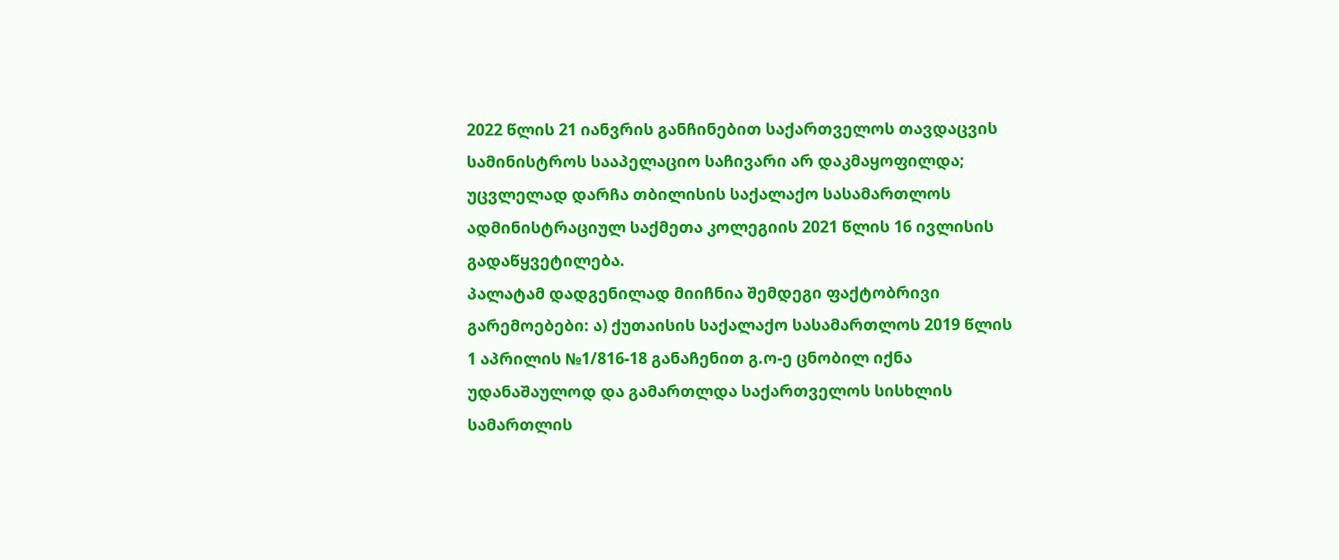2022 წლის 21 იანვრის განჩინებით საქართველოს თავდაცვის სამინისტროს სააპელაციო საჩივარი არ დაკმაყოფილდა; უცვლელად დარჩა თბილისის საქალაქო სასამართლოს ადმინისტრაციულ საქმეთა კოლეგიის 2021 წლის 16 ივლისის გადაწყვეტილება.
პალატამ დადგენილად მიიჩნია შემდეგი ფაქტობრივი გარემოებები: ა) ქუთაისის საქალაქო სასამართლოს 2019 წლის 1 აპრილის №1/816-18 განაჩენით გ.ო-ე ცნობილ იქნა უდანაშაულოდ და გამართლდა საქართველოს სისხლის სამართლის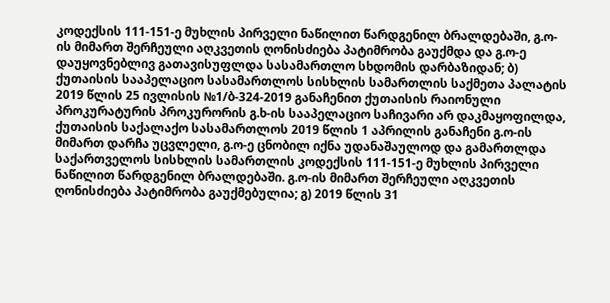კოდექსის 111-151-ე მუხლის პირველი ნაწილით წარდგენილ ბრალდებაში, გ.ო-ის მიმართ შერჩეული აღკვეთის ღონისძიება პატიმრობა გაუქმდა და გ.ო-ე დაუყოვნებლივ გათავისუფლდა სასამართლო სხდომის დარბაზიდან; ბ) ქუთაისის სააპელაციო სასამართლოს სისხლის სამართლის საქმეთა პალატის 2019 წლის 25 ივლისის №1/ბ-324-2019 განაჩენით ქუთაისის რაიონული პროკურატურის პროკურორის გ.ხ-ის სააპელაციო საჩივარი არ დაკმაყოფილდა, ქუთაისის საქალაქო სასამართლოს 2019 წლის 1 აპრილის განაჩენი გ.ო-ის მიმართ დარჩა უცვლელი, გ.ო-ე ცნობილ იქნა უდანაშაულოდ და გამართლდა საქართველოს სისხლის სამართლის კოდექსის 111-151-ე მუხლის პირველი ნაწილით წარდგენილ ბრალდებაში. გ.ო-ის მიმართ შერჩეული აღკვეთის ღონისძიება პატიმრობა გაუქმებულია; გ) 2019 წლის 31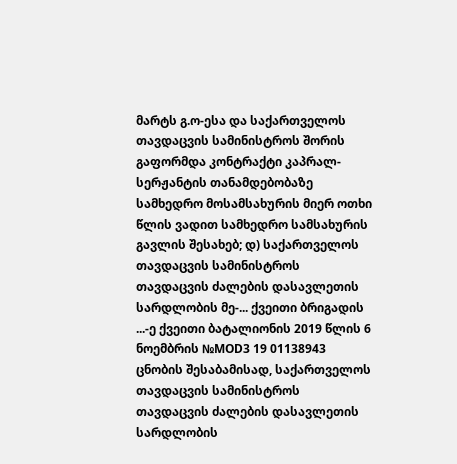მარტს გ.ო-ესა და საქართველოს თავდაცვის სამინისტროს შორის გაფორმდა კონტრაქტი კაპრალ-სერჟანტის თანამდებობაზე სამხედრო მოსამსახურის მიერ ოთხი წლის ვადით სამხედრო სამსახურის გავლის შესახებ; დ) საქართველოს თავდაცვის სამინისტროს თავდაცვის ძალების დასავლეთის სარდლობის მე-... ქვეითი ბრიგადის ...-ე ქვეითი ბატალიონის 2019 წლის 6 ნოემბრის №MOD3 19 01138943 ცნობის შესაბამისად, საქართველოს თავდაცვის სამინისტროს თავდაცვის ძალების დასავლეთის სარდლობის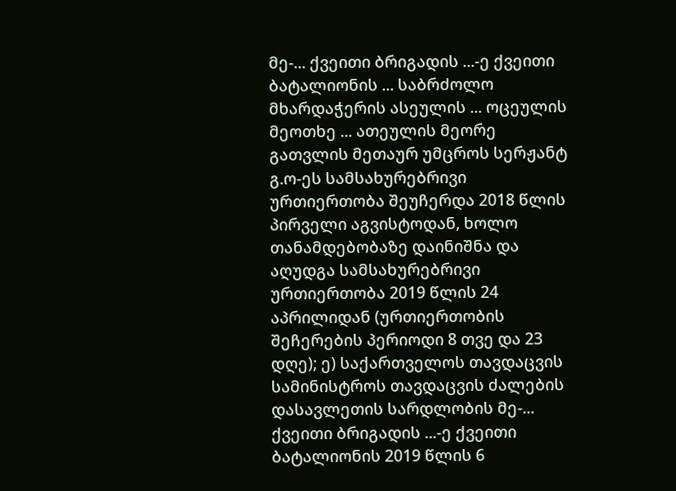მე-... ქვეითი ბრიგადის ...-ე ქვეითი ბატალიონის ... საბრძოლო მხარდაჭერის ასეულის ... ოცეულის მეოთხე ... ათეულის მეორე გათვლის მეთაურ უმცროს სერჟანტ გ.ო-ეს სამსახურებრივი ურთიერთობა შეუჩერდა 2018 წლის პირველი აგვისტოდან, ხოლო თანამდებობაზე დაინიშნა და აღუდგა სამსახურებრივი ურთიერთობა 2019 წლის 24 აპრილიდან (ურთიერთობის შეჩერების პერიოდი 8 თვე და 23 დღე); ე) საქართველოს თავდაცვის სამინისტროს თავდაცვის ძალების დასავლეთის სარდლობის მე-... ქვეითი ბრიგადის ...-ე ქვეითი ბატალიონის 2019 წლის 6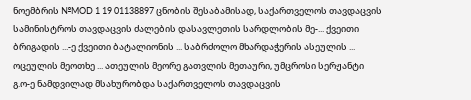ნოემბრის №MOD 1 19 01138897 ცნობის შესაბამისად, საქართველოს თავდაცვის სამინისტროს თავდაცვის ძალების დასავლეთის სარდლობის მე-... ქვეითი ბრიგადის ...-ე ქვეითი ბატალიონის ... საბრძოლო მხარდაჭერის ასეულის ... ოცეულის მეოთხე ... ათეულის მეორე გათვლის მეთაური, უმცროსი სერჟანტი გ.ო-ე ნამდვილად მსახურობდა საქართველოს თავდაცვის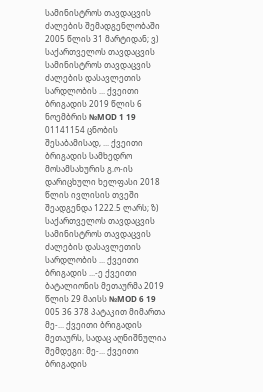სამინისტროს თავდაცვის ძალების შემადგენლობაში 2005 წლის 31 მარტიდან; ვ) საქართველოს თავდაცვის სამინისტროს თავდაცვის ძალების დასავლეთის სარდლობის ... ქვეითი ბრიგადის 2019 წლის 6 ნოემბრის №MOD 1 19 01141154 ცნობის შესაბამისად, ... ქვეითი ბრიგადის სამხედრო მოსამსახურის გ.ო-ის დარიცხული ხელფასი 2018 წლის ივლისის თვეში შეადგენდა 1222.5 ლარს; ზ) საქართველოს თავდაცვის სამინისტროს თავდაცვის ძალების დასავლეთის სარდლობის ... ქვეითი ბრიგადის ...-ე ქვეითი ბატალიონის მეთაურმა 2019 წლის 29 მაისს №MOD 6 19 005 36 378 პატაკით მიმართა მე-... ქვეითი ბრიგადის მეთაურს, სადაც აღნიშნულია შემდეგი: მე-... ქვეითი ბრიგადის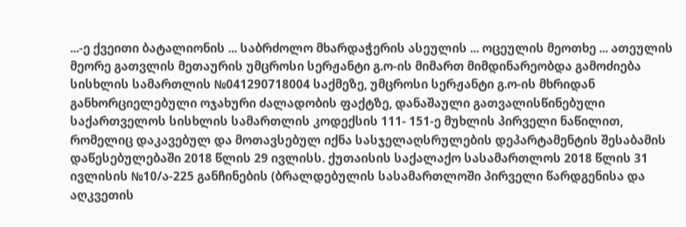...-ე ქვეითი ბატალიონის ... საბრძოლო მხარდაჭერის ასეულის ... ოცეულის მეოთხე ... ათეულის მეორე გათვლის მეთაურის უმცროსი სერჟანტი გ.ო-ის მიმართ მიმდინარეობდა გამოძიება სისხლის სამართლის №041290718004 საქმეზე, უმცროსი სერჟანტი გ.ო-ის მხრიდან განხორციელებული ოჯახური ძალადობის ფაქტზე, დანაშაული გათვალისწინებული საქართველოს სისხლის სამართლის კოდექსის 111- 151-ე მუხლის პირველი ნაწილით, რომელიც დაკავებულ და მოთავსებულ იქნა სასჯელაღსრულების დეპარტამენტის შესაბამის დაწესებულებაში 2018 წლის 29 ივლისს. ქუთაისის საქალაქო სასამართლოს 2018 წლის 31 ივლისის №10/ა-225 განჩინების (ბრალდებულის სასამართლოში პირველი წარდგენისა და აღკვეთის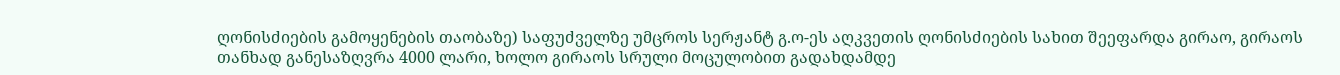ღონისძიების გამოყენების თაობაზე) საფუძველზე უმცროს სერჟანტ გ.ო-ეს აღკვეთის ღონისძიების სახით შეეფარდა გირაო, გირაოს თანხად განესაზღვრა 4000 ლარი, ხოლო გირაოს სრული მოცულობით გადახდამდე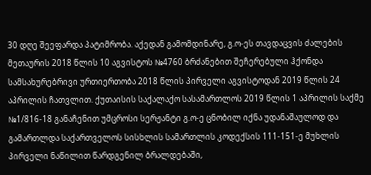30 დღე შეეფარდა პატიმრობა. აქედან გამომდინარე, გ.ო-ეს თავდაცვის ძალების მეთაურის 2018 წლის 10 აგვისტოს №4760 ბრძანებით შეჩერებული ჰქონდა სამსახურებრივი ურთიერთობა 2018 წლის პირველი აგვისტოდან 2019 წლის 24 აპრილის ჩათვლით. ქუთაისის საქალაქო სასამართლოს 2019 წლის 1 აპრილის საქმე №1/816-18 განაჩენით უმცროსი სერჟანტი გ.ო-ე ცნობილ იქნა უდანაშაულოდ და გამართლდა საქართველოს სისხლის სამართლის კოდექსის 111-151-ე მუხლის პირველი ნაწილით წარდგენილ ბრალდებაში,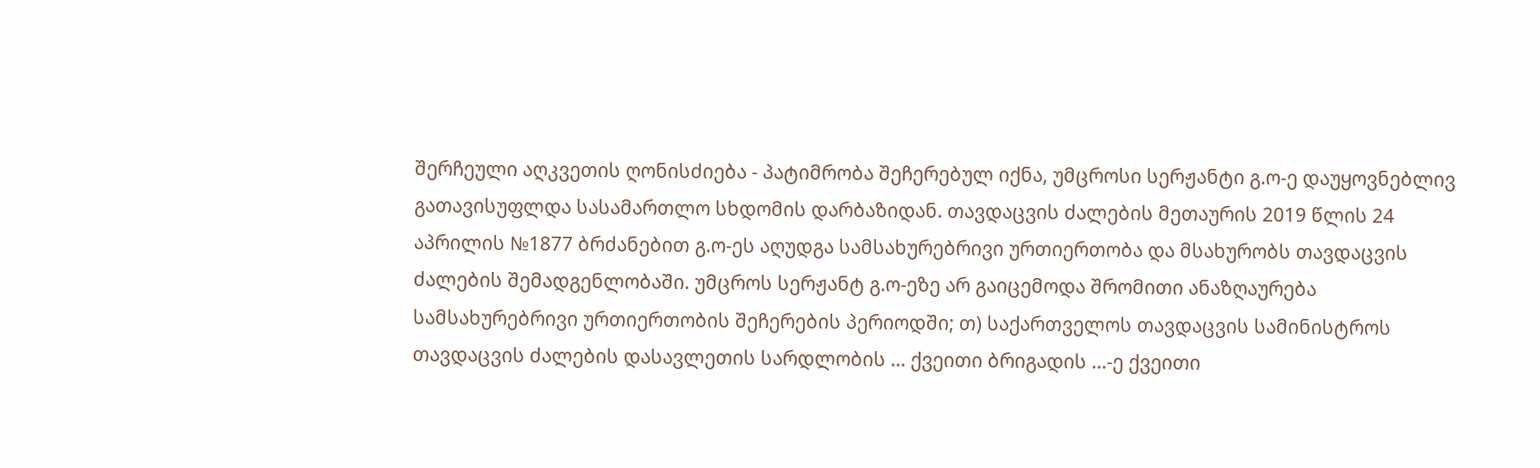შერჩეული აღკვეთის ღონისძიება - პატიმრობა შეჩერებულ იქნა, უმცროსი სერჟანტი გ.ო-ე დაუყოვნებლივ გათავისუფლდა სასამართლო სხდომის დარბაზიდან. თავდაცვის ძალების მეთაურის 2019 წლის 24 აპრილის №1877 ბრძანებით გ.ო-ეს აღუდგა სამსახურებრივი ურთიერთობა და მსახურობს თავდაცვის ძალების შემადგენლობაში. უმცროს სერჟანტ გ.ო-ეზე არ გაიცემოდა შრომითი ანაზღაურება სამსახურებრივი ურთიერთობის შეჩერების პერიოდში; თ) საქართველოს თავდაცვის სამინისტროს თავდაცვის ძალების დასავლეთის სარდლობის ... ქვეითი ბრიგადის ...-ე ქვეითი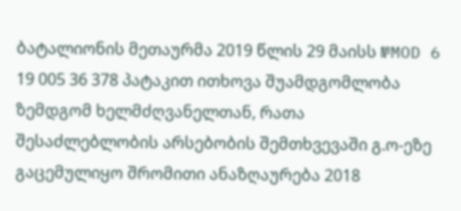ბატალიონის მეთაურმა 2019 წლის 29 მაისს №MOD 6 19 005 36 378 პატაკით ითხოვა შუამდგომლობა ზემდგომ ხელმძღვანელთან, რათა შესაძლებლობის არსებობის შემთხვევაში გ.ო-ეზე გაცემულიყო შრომითი ანაზღაურება 2018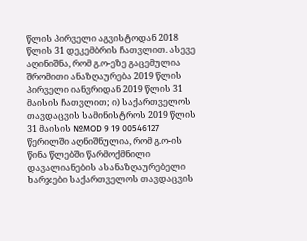წლის პირველი აგვისტოდან 2018 წლის 31 დეკემბრის ჩათვლით. ასევე აღინიშნა, რომ გ.ო-ეზე გაცემულია შრომითი ანაზღაურება 2019 წლის პირველი იანვრიდან 2019 წლის 31 მაისის ჩათვლით; ი) საქართველოს თავდაცვის სამინისტროს 2019 წლის 31 მაისის №MOD 9 19 00546127 წერილში აღნიშნულია, რომ გ.ო-ის წინა წლებში წარმოქმნილი დავალიანების ასანაზღაურებელი ხარჯები საქართველოს თავდაცვის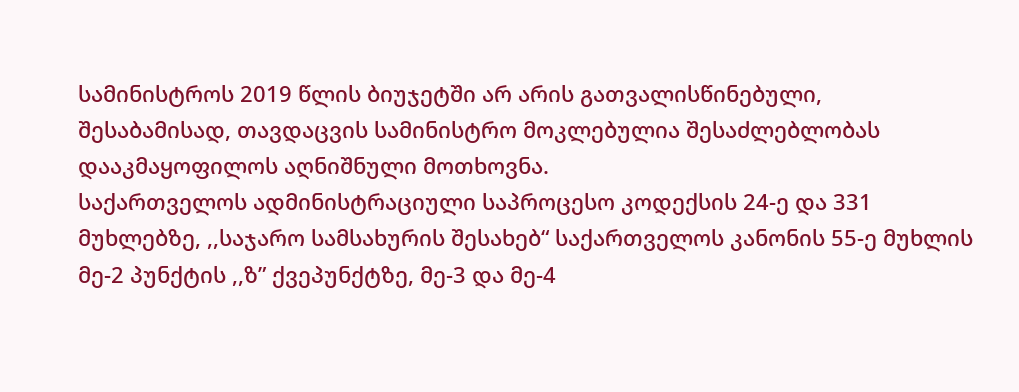სამინისტროს 2019 წლის ბიუჯეტში არ არის გათვალისწინებული, შესაბამისად, თავდაცვის სამინისტრო მოკლებულია შესაძლებლობას დააკმაყოფილოს აღნიშნული მოთხოვნა.
საქართველოს ადმინისტრაციული საპროცესო კოდექსის 24-ე და 331 მუხლებზე, ,,საჯარო სამსახურის შესახებ“ საქართველოს კანონის 55-ე მუხლის მე-2 პუნქტის ,,ზ” ქვეპუნქტზე, მე-3 და მე-4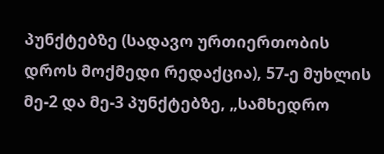პუნქტებზე (სადავო ურთიერთობის დროს მოქმედი რედაქცია), 57-ე მუხლის მე-2 და მე-3 პუნქტებზე, „სამხედრო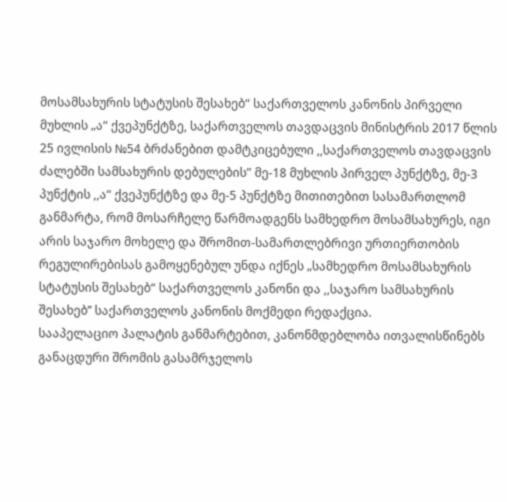მოსამსახურის სტატუსის შესახებ“ საქართველოს კანონის პირველი მუხლის „ა“ ქვეპუნქტზე, საქართველოს თავდაცვის მინისტრის 2017 წლის 25 ივლისის №54 ბრძანებით დამტკიცებული ,,საქართველოს თავდაცვის ძალებში სამსახურის დებულების” მე-18 მუხლის პირველ პუნქტზე, მე-3 პუნქტის ,,ა“ ქვეპუნქტზე და მე-5 პუნქტზე მითითებით სასამართლომ განმარტა, რომ მოსარჩელე წარმოადგენს სამხედრო მოსამსახურეს, იგი არის საჯარო მოხელე და შრომით-სამართლებრივი ურთიერთობის რეგულირებისას გამოყენებულ უნდა იქნეს „სამხედრო მოსამსახურის სტატუსის შესახებ“ საქართველოს კანონი და ,,საჯარო სამსახურის შესახებ’’ საქართველოს კანონის მოქმედი რედაქცია.
სააპელაციო პალატის განმარტებით, კანონმდებლობა ითვალისწინებს განაცდური შრომის გასამრჯელოს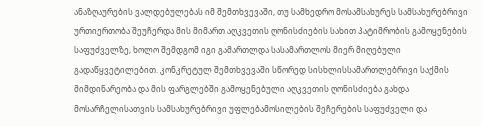ანაზღაურების ვალდებულებას იმ შემთხვევაში, თუ სამხედრო მოსამსახურეს სამსახურებრივი ურთიერთობა შეუჩერდა მის მიმართ აღკვეთის ღონისძიების სახით პატიმრობის გამოყენების საფუძველზე, ხოლო შემდგომ იგი გამართლდა სასამართლოს მიერ მიღებული გადაწყვეტილებით. კონკრეტულ შემთხვევაში სწორედ სისხლისსამართლებრივი საქმის მიმდინარეობა და მის ფარგლებში გამოყენებული აღკვეთის ღონისძიება გახდა მოსარჩელისათვის სამსახურებრივი უფლებამოსილების შეჩერების საფუძველი და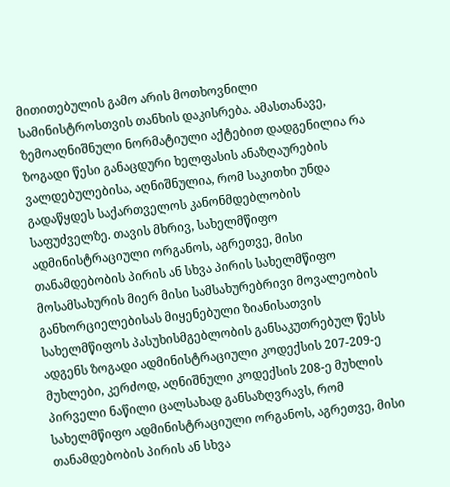მითითებულის გამო არის მოთხოვნილი სამინისტროსთვის თანხის დაკისრება. ამასთანავე, ზემოაღნიშნული ნორმატიული აქტებით დადგენილია რა ზოგადი წესი განაცდური ხელფასის ანაზღაურების ვალდებულებისა, აღნიშნულია, რომ საკითხი უნდა გადაწყდეს საქართველოს კანონმდებლობის საფუძველზე. თავის მხრივ, სახელმწიფო ადმინისტრაციული ორგანოს, აგრეთვე, მისი თანამდებობის პირის ან სხვა პირის სახელმწიფო მოსამსახურის მიერ მისი სამსახურებრივი მოვალეობის განხორციელებისას მიყენებული ზიანისათვის სახელმწიფოს პასუხისმგებლობის განსაკუთრებულ წესს ადგენს ზოგადი ადმინისტრაციული კოდექსის 207-209-ე მუხლები, კერძოდ, აღნიშნული კოდექსის 208-ე მუხლის პირველი ნაწილი ცალსახად განსაზღვრავს, რომ სახელმწიფო ადმინისტრაციული ორგანოს, აგრეთვე, მისი თანამდებობის პირის ან სხვა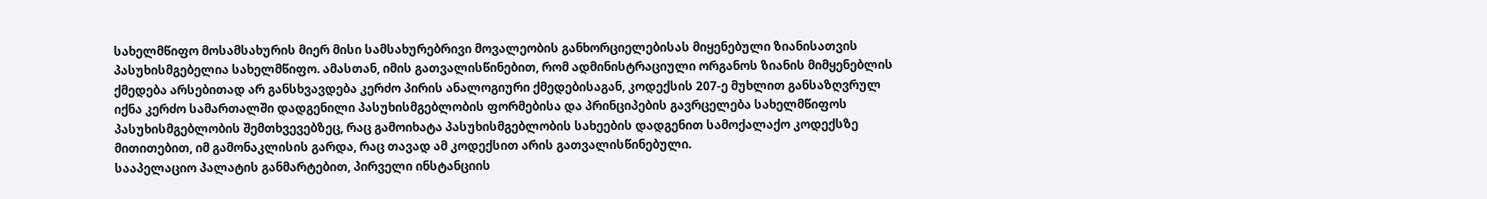სახელმწიფო მოსამსახურის მიერ მისი სამსახურებრივი მოვალეობის განხორციელებისას მიყენებული ზიანისათვის პასუხისმგებელია სახელმწიფო. ამასთან, იმის გათვალისწინებით, რომ ადმინისტრაციული ორგანოს ზიანის მიმყენებლის ქმედება არსებითად არ განსხვავდება კერძო პირის ანალოგიური ქმედებისაგან, კოდექსის 207-ე მუხლით განსაზღვრულ იქნა კერძო სამართალში დადგენილი პასუხისმგებლობის ფორმებისა და პრინციპების გავრცელება სახელმწიფოს პასუხისმგებლობის შემთხვევებზეც, რაც გამოიხატა პასუხისმგებლობის სახეების დადგენით სამოქალაქო კოდექსზე მითითებით, იმ გამონაკლისის გარდა, რაც თავად ამ კოდექსით არის გათვალისწინებული.
სააპელაციო პალატის განმარტებით, პირველი ინსტანციის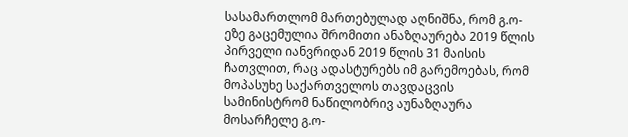სასამართლომ მართებულად აღნიშნა, რომ გ.ო-ეზე გაცემულია შრომითი ანაზღაურება 2019 წლის პირველი იანვრიდან 2019 წლის 31 მაისის ჩათვლით, რაც ადასტურებს იმ გარემოებას, რომ მოპასუხე საქართველოს თავდაცვის სამინისტრომ ნაწილობრივ აუნაზღაურა მოსარჩელე გ.ო-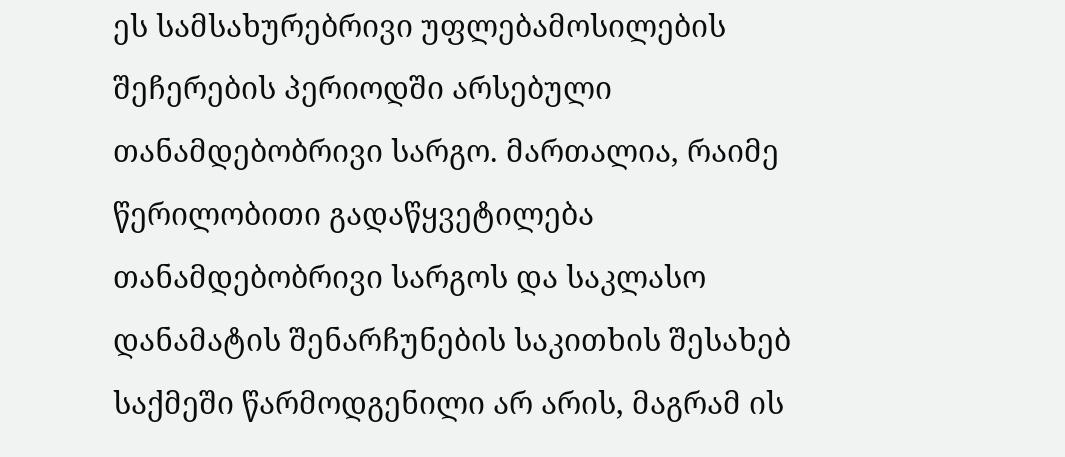ეს სამსახურებრივი უფლებამოსილების შეჩერების პერიოდში არსებული თანამდებობრივი სარგო. მართალია, რაიმე წერილობითი გადაწყვეტილება თანამდებობრივი სარგოს და საკლასო დანამატის შენარჩუნების საკითხის შესახებ საქმეში წარმოდგენილი არ არის, მაგრამ ის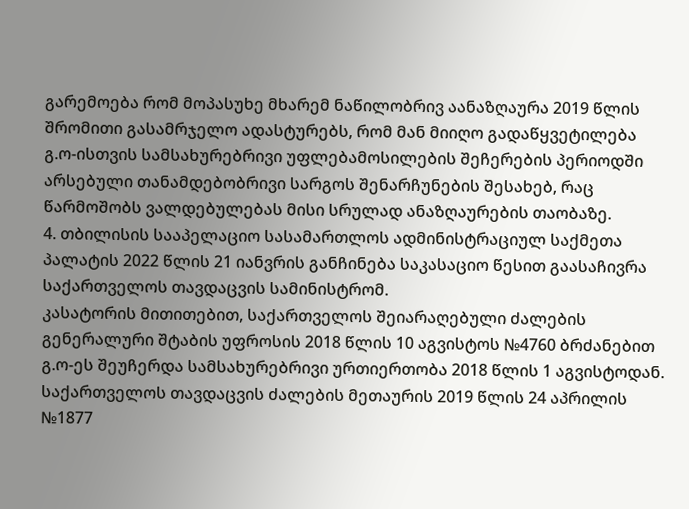გარემოება რომ მოპასუხე მხარემ ნაწილობრივ აანაზღაურა 2019 წლის შრომითი გასამრჯელო ადასტურებს, რომ მან მიიღო გადაწყვეტილება გ.ო-ისთვის სამსახურებრივი უფლებამოსილების შეჩერების პერიოდში არსებული თანამდებობრივი სარგოს შენარჩუნების შესახებ, რაც წარმოშობს ვალდებულებას მისი სრულად ანაზღაურების თაობაზე.
4. თბილისის სააპელაციო სასამართლოს ადმინისტრაციულ საქმეთა პალატის 2022 წლის 21 იანვრის განჩინება საკასაციო წესით გაასაჩივრა საქართველოს თავდაცვის სამინისტრომ.
კასატორის მითითებით, საქართველოს შეიარაღებული ძალების გენერალური შტაბის უფროსის 2018 წლის 10 აგვისტოს №4760 ბრძანებით გ.ო-ეს შეუჩერდა სამსახურებრივი ურთიერთობა 2018 წლის 1 აგვისტოდან. საქართველოს თავდაცვის ძალების მეთაურის 2019 წლის 24 აპრილის №1877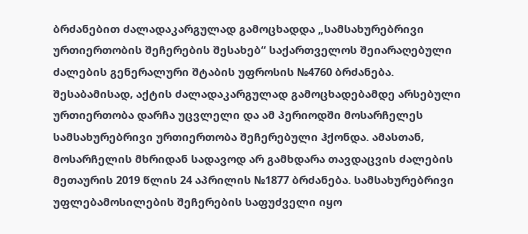ბრძანებით ძალადაკარგულად გამოცხადდა „სამსახურებრივი ურთიერთობის შეჩერების შესახებ“ საქართველოს შეიარაღებული ძალების გენერალური შტაბის უფროსის №4760 ბრძანება. შესაბამისად, აქტის ძალადაკარგულად გამოცხადებამდე არსებული ურთიერთობა დარჩა უცვლელი და ამ პერიოდში მოსარჩელეს სამსახურებრივი ურთიერთობა შეჩერებული ჰქონდა. ამასთან, მოსარჩელის მხრიდან სადავოდ არ გამხდარა თავდაცვის ძალების მეთაურის 2019 წლის 24 აპრილის №1877 ბრძანება. სამსახურებრივი უფლებამოსილების შეჩერების საფუძველი იყო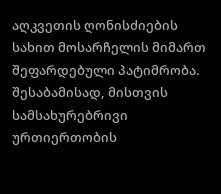აღკვეთის ღონისძიების სახით მოსარჩელის მიმართ შეფარდებული პატიმრობა. შესაბამისად, მისთვის სამსახურებრივი ურთიერთობის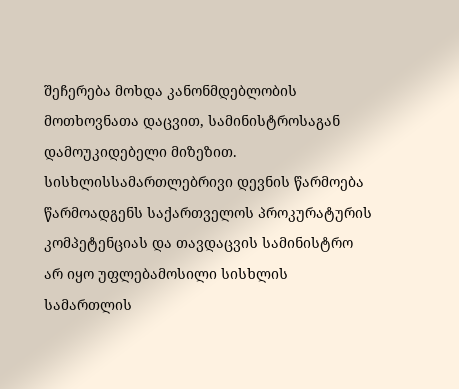შეჩერება მოხდა კანონმდებლობის მოთხოვნათა დაცვით, სამინისტროსაგან დამოუკიდებელი მიზეზით. სისხლისსამართლებრივი დევნის წარმოება წარმოადგენს საქართველოს პროკურატურის კომპეტენციას და თავდაცვის სამინისტრო არ იყო უფლებამოსილი სისხლის სამართლის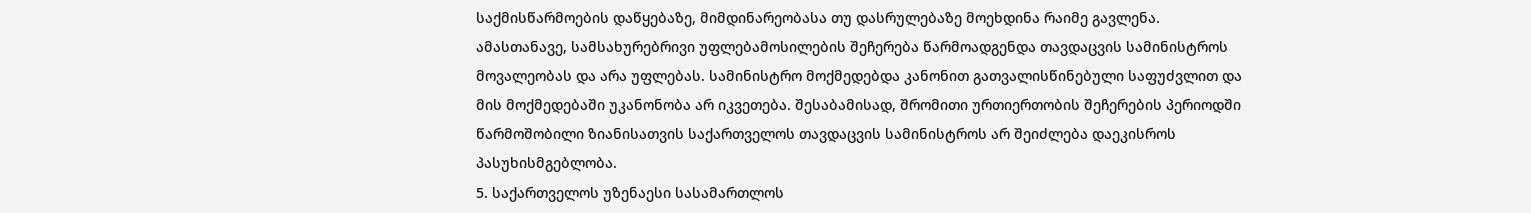საქმისწარმოების დაწყებაზე, მიმდინარეობასა თუ დასრულებაზე მოეხდინა რაიმე გავლენა. ამასთანავე, სამსახურებრივი უფლებამოსილების შეჩერება წარმოადგენდა თავდაცვის სამინისტროს მოვალეობას და არა უფლებას. სამინისტრო მოქმედებდა კანონით გათვალისწინებული საფუძვლით და მის მოქმედებაში უკანონობა არ იკვეთება. შესაბამისად, შრომითი ურთიერთობის შეჩერების პერიოდში წარმოშობილი ზიანისათვის საქართველოს თავდაცვის სამინისტროს არ შეიძლება დაეკისროს პასუხისმგებლობა.
5. საქართველოს უზენაესი სასამართლოს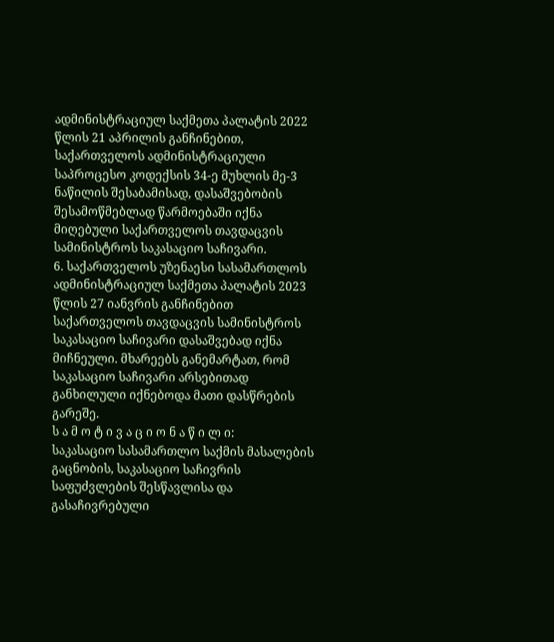ადმინისტრაციულ საქმეთა პალატის 2022 წლის 21 აპრილის განჩინებით, საქართველოს ადმინისტრაციული საპროცესო კოდექსის 34-ე მუხლის მე-3 ნაწილის შესაბამისად, დასაშვებობის შესამოწმებლად წარმოებაში იქნა მიღებული საქართველოს თავდაცვის სამინისტროს საკასაციო საჩივარი.
6. საქართველოს უზენაესი სასამართლოს ადმინისტრაციულ საქმეთა პალატის 2023 წლის 27 იანვრის განჩინებით საქართველოს თავდაცვის სამინისტროს საკასაციო საჩივარი დასაშვებად იქნა მიჩნეული. მხარეებს განემარტათ, რომ საკასაციო საჩივარი არსებითად განხილული იქნებოდა მათი დასწრების გარეშე.
ს ა მ ო ტ ი ვ ა ც ი ო ნ ა წ ი ლ ი:
საკასაციო სასამართლო საქმის მასალების გაცნობის, საკასაციო საჩივრის საფუძვლების შესწავლისა და გასაჩივრებული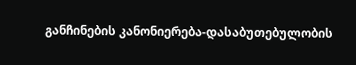განჩინების კანონიერება-დასაბუთებულობის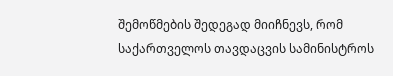შემოწმების შედეგად მიიჩნევს, რომ საქართველოს თავდაცვის სამინისტროს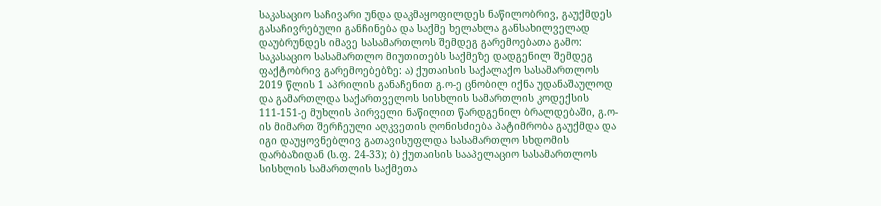საკასაციო საჩივარი უნდა დაკმაყოფილდეს ნაწილობრივ, გაუქმდეს გასაჩივრებული განჩინება და საქმე ხელახლა განსახილველად დაუბრუნდეს იმავე სასამართლოს შემდეგ გარემოებათა გამო:
საკასაციო სასამართლო მიუთითებს საქმეზე დადგენილ შემდეგ ფაქტობრივ გარემოებებზე: ა) ქუთაისის საქალაქო სასამართლოს 2019 წლის 1 აპრილის განაჩენით გ.ო-ე ცნობილ იქნა უდანაშაულოდ და გამართლდა საქართველოს სისხლის სამართლის კოდექსის 111-151-ე მუხლის პირველი ნაწილით წარდგენილ ბრალდებაში, გ.ო-ის მიმართ შერჩეული აღკვეთის ღონისძიება პატიმრობა გაუქმდა და იგი დაუყოვნებლივ გათავისუფლდა სასამართლო სხდომის დარბაზიდან (ს.ფ. 24-33); ბ) ქუთაისის სააპელაციო სასამართლოს სისხლის სამართლის საქმეთა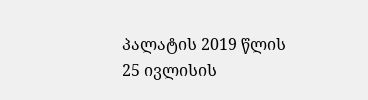პალატის 2019 წლის 25 ივლისის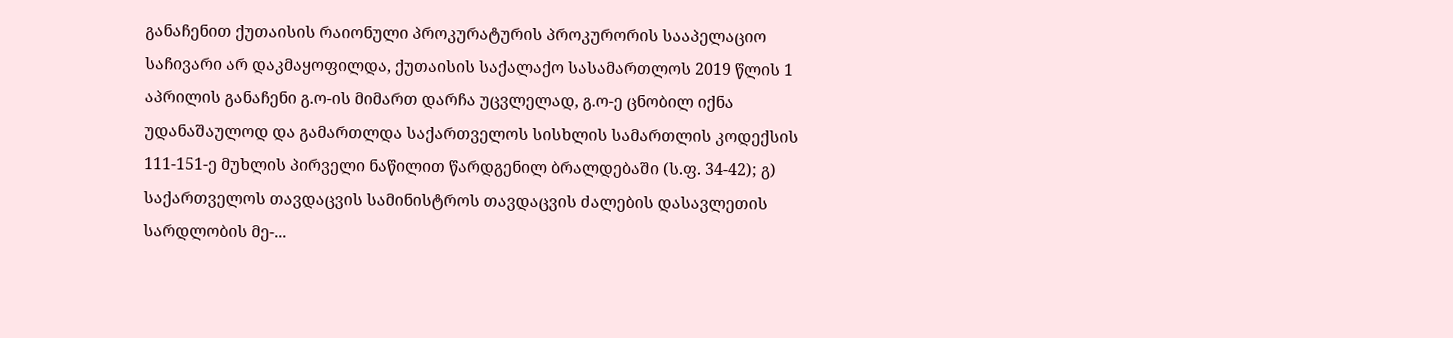განაჩენით ქუთაისის რაიონული პროკურატურის პროკურორის სააპელაციო საჩივარი არ დაკმაყოფილდა, ქუთაისის საქალაქო სასამართლოს 2019 წლის 1 აპრილის განაჩენი გ.ო-ის მიმართ დარჩა უცვლელად, გ.ო-ე ცნობილ იქნა უდანაშაულოდ და გამართლდა საქართველოს სისხლის სამართლის კოდექსის 111-151-ე მუხლის პირველი ნაწილით წარდგენილ ბრალდებაში (ს.ფ. 34-42); გ) საქართველოს თავდაცვის სამინისტროს თავდაცვის ძალების დასავლეთის სარდლობის მე-...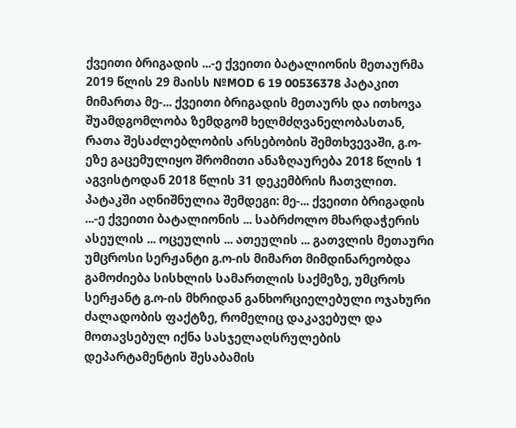ქვეითი ბრიგადის ...-ე ქვეითი ბატალიონის მეთაურმა 2019 წლის 29 მაისს №MOD 6 19 00536378 პატაკით მიმართა მე-... ქვეითი ბრიგადის მეთაურს და ითხოვა შუამდგომლობა ზემდგომ ხელმძღვანელობასთან, რათა შესაძლებლობის არსებობის შემთხვევაში, გ.ო-ეზე გაცემულიყო შრომითი ანაზღაურება 2018 წლის 1 აგვისტოდან 2018 წლის 31 დეკემბრის ჩათვლით. პატაკში აღნიშნულია შემდეგი: მე-... ქვეითი ბრიგადის ...-ე ქვეითი ბატალიონის ... საბრძოლო მხარდაჭერის ასეულის ... ოცეულის ... ათეულის ... გათვლის მეთაური უმცროსი სერჟანტი გ.ო-ის მიმართ მიმდინარეობდა გამოძიება სისხლის სამართლის საქმეზე, უმცროს სერჟანტ გ.ო-ის მხრიდან განხორციელებული ოჯახური ძალადობის ფაქტზე, რომელიც დაკავებულ და მოთავსებულ იქნა სასჯელაღსრულების დეპარტამენტის შესაბამის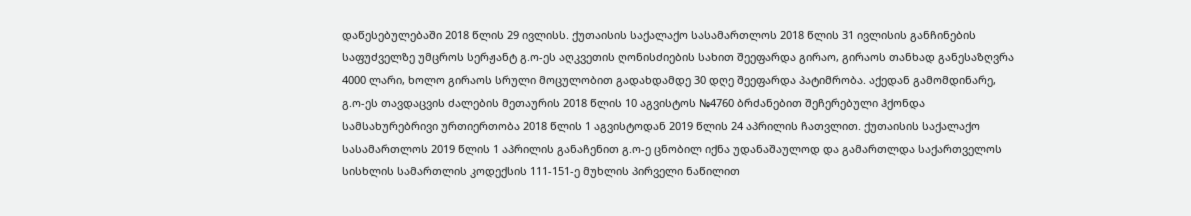დაწესებულებაში 2018 წლის 29 ივლისს. ქუთაისის საქალაქო სასამართლოს 2018 წლის 31 ივლისის განჩინების საფუძველზე უმცროს სერჟანტ გ.ო-ეს აღკვეთის ღონისძიების სახით შეეფარდა გირაო, გირაოს თანხად განესაზღვრა 4000 ლარი, ხოლო გირაოს სრული მოცულობით გადახდამდე 30 დღე შეეფარდა პატიმრობა. აქედან გამომდინარე, გ.ო-ეს თავდაცვის ძალების მეთაურის 2018 წლის 10 აგვისტოს №4760 ბრძანებით შეჩერებული ჰქონდა სამსახურებრივი ურთიერთობა 2018 წლის 1 აგვისტოდან 2019 წლის 24 აპრილის ჩათვლით. ქუთაისის საქალაქო სასამართლოს 2019 წლის 1 აპრილის განაჩენით გ.ო-ე ცნობილ იქნა უდანაშაულოდ და გამართლდა საქართველოს სისხლის სამართლის კოდექსის 111-151-ე მუხლის პირველი ნაწილით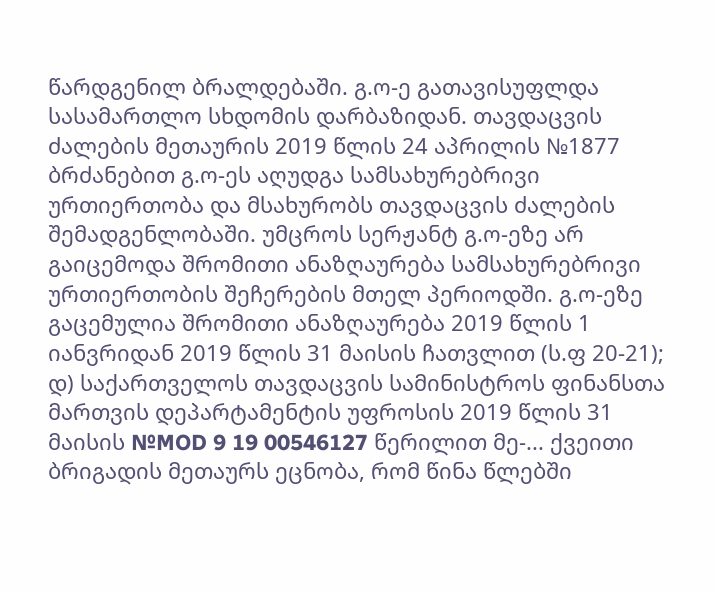წარდგენილ ბრალდებაში. გ.ო-ე გათავისუფლდა სასამართლო სხდომის დარბაზიდან. თავდაცვის ძალების მეთაურის 2019 წლის 24 აპრილის №1877 ბრძანებით გ.ო-ეს აღუდგა სამსახურებრივი ურთიერთობა და მსახურობს თავდაცვის ძალების შემადგენლობაში. უმცროს სერჟანტ გ.ო-ეზე არ გაიცემოდა შრომითი ანაზღაურება სამსახურებრივი ურთიერთობის შეჩერების მთელ პერიოდში. გ.ო-ეზე გაცემულია შრომითი ანაზღაურება 2019 წლის 1 იანვრიდან 2019 წლის 31 მაისის ჩათვლით (ს.ფ 20-21); დ) საქართველოს თავდაცვის სამინისტროს ფინანსთა მართვის დეპარტამენტის უფროსის 2019 წლის 31 მაისის №MOD 9 19 00546127 წერილით მე-... ქვეითი ბრიგადის მეთაურს ეცნობა, რომ წინა წლებში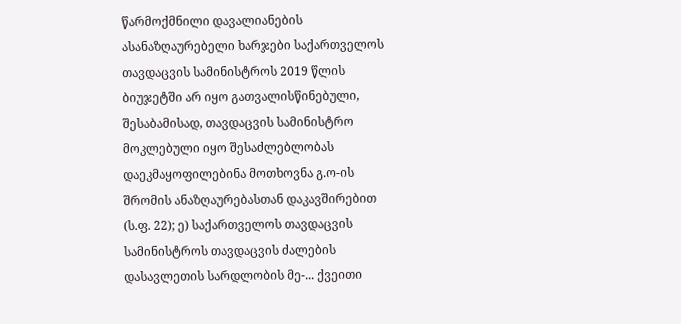წარმოქმნილი დავალიანების ასანაზღაურებელი ხარჯები საქართველოს თავდაცვის სამინისტროს 2019 წლის ბიუჯეტში არ იყო გათვალისწინებული, შესაბამისად, თავდაცვის სამინისტრო მოკლებული იყო შესაძლებლობას დაეკმაყოფილებინა მოთხოვნა გ.ო-ის შრომის ანაზღაურებასთან დაკავშირებით (ს.ფ. 22); ე) საქართველოს თავდაცვის სამინისტროს თავდაცვის ძალების დასავლეთის სარდლობის მე-... ქვეითი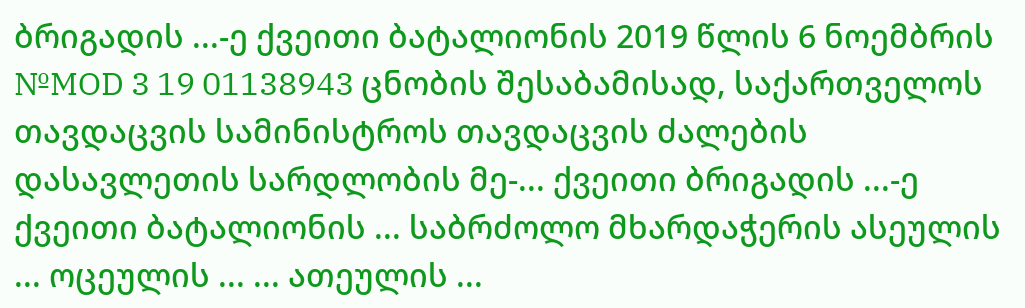ბრიგადის ...-ე ქვეითი ბატალიონის 2019 წლის 6 ნოემბრის №MOD 3 19 01138943 ცნობის შესაბამისად, საქართველოს თავდაცვის სამინისტროს თავდაცვის ძალების დასავლეთის სარდლობის მე-... ქვეითი ბრიგადის ...-ე ქვეითი ბატალიონის ... საბრძოლო მხარდაჭერის ასეულის ... ოცეულის ... ... ათეულის ...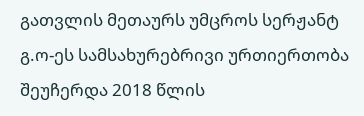გათვლის მეთაურს უმცროს სერჟანტ გ.ო-ეს სამსახურებრივი ურთიერთობა შეუჩერდა 2018 წლის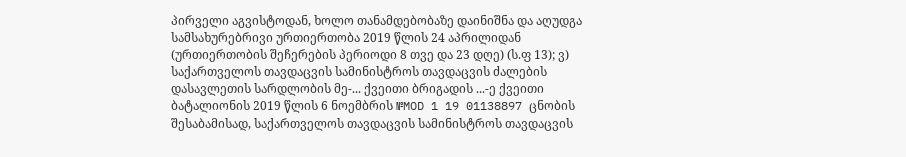პირველი აგვისტოდან, ხოლო თანამდებობაზე დაინიშნა და აღუდგა სამსახურებრივი ურთიერთობა 2019 წლის 24 აპრილიდან (ურთიერთობის შეჩერების პერიოდი 8 თვე და 23 დღე) (ს.ფ 13); ვ) საქართველოს თავდაცვის სამინისტროს თავდაცვის ძალების დასავლეთის სარდლობის მე-... ქვეითი ბრიგადის ...-ე ქვეითი ბატალიონის 2019 წლის 6 ნოემბრის №MOD 1 19 01138897 ცნობის შესაბამისად, საქართველოს თავდაცვის სამინისტროს თავდაცვის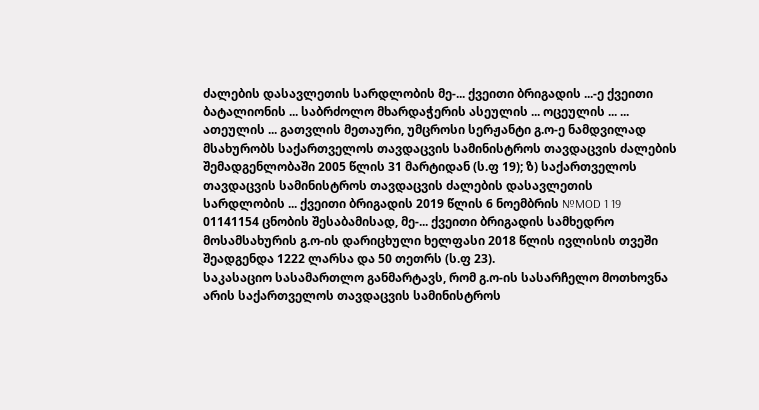ძალების დასავლეთის სარდლობის მე-... ქვეითი ბრიგადის ...-ე ქვეითი ბატალიონის ... საბრძოლო მხარდაჭერის ასეულის ... ოცეულის ... ... ათეულის ... გათვლის მეთაური, უმცროსი სერჟანტი გ.ო-ე ნამდვილად მსახურობს საქართველოს თავდაცვის სამინისტროს თავდაცვის ძალების შემადგენლობაში 2005 წლის 31 მარტიდან (ს.ფ 19); ზ) საქართველოს თავდაცვის სამინისტროს თავდაცვის ძალების დასავლეთის სარდლობის ... ქვეითი ბრიგადის 2019 წლის 6 ნოემბრის №MOD 1 19 01141154 ცნობის შესაბამისად, მე-... ქვეითი ბრიგადის სამხედრო მოსამსახურის გ.ო-ის დარიცხული ხელფასი 2018 წლის ივლისის თვეში შეადგენდა 1222 ლარსა და 50 თეთრს (ს.ფ 23).
საკასაციო სასამართლო განმარტავს, რომ გ.ო-ის სასარჩელო მოთხოვნა არის საქართველოს თავდაცვის სამინისტროს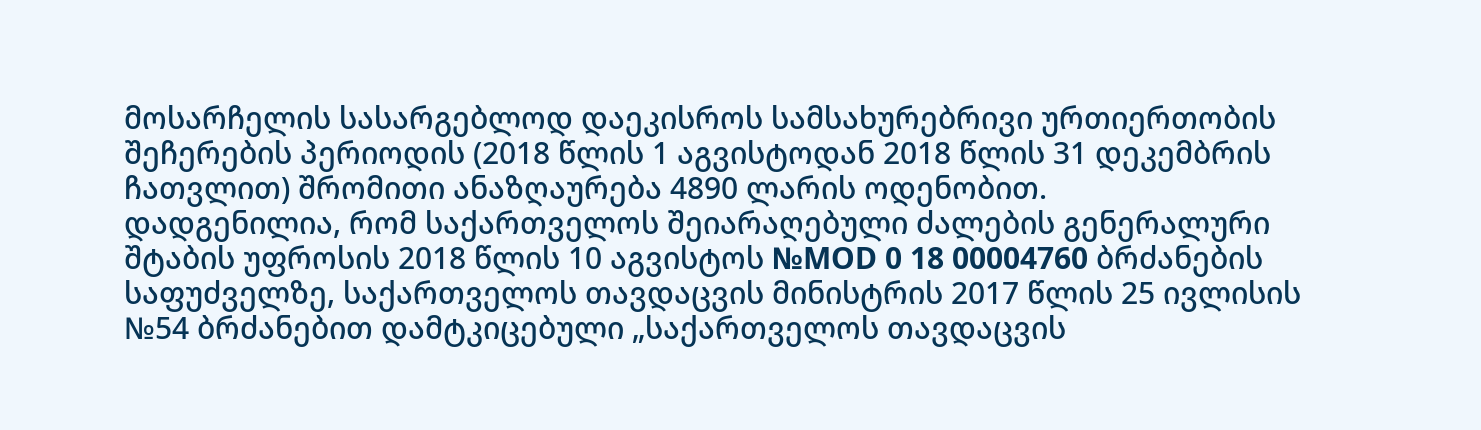მოსარჩელის სასარგებლოდ დაეკისროს სამსახურებრივი ურთიერთობის შეჩერების პერიოდის (2018 წლის 1 აგვისტოდან 2018 წლის 31 დეკემბრის ჩათვლით) შრომითი ანაზღაურება 4890 ლარის ოდენობით.
დადგენილია, რომ საქართველოს შეიარაღებული ძალების გენერალური შტაბის უფროსის 2018 წლის 10 აგვისტოს №MOD 0 18 00004760 ბრძანების საფუძველზე, საქართველოს თავდაცვის მინისტრის 2017 წლის 25 ივლისის №54 ბრძანებით დამტკიცებული „საქართველოს თავდაცვის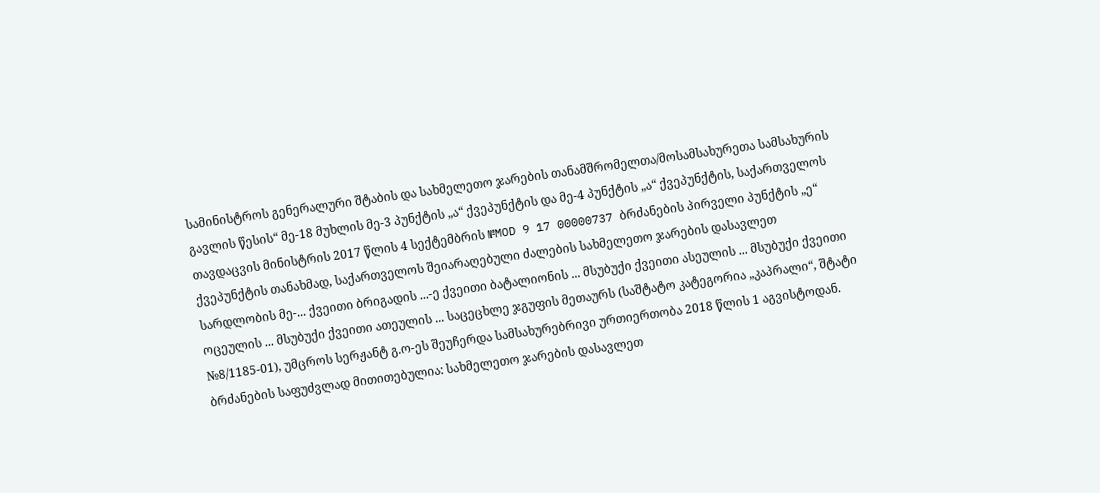სამინისტროს გენერალური შტაბის და სახმელეთო ჯარების თანამშრომელთა/მოსამსახურეთა სამსახურის გავლის წესის“ მე-18 მუხლის მე-3 პუნქტის „ა“ ქვეპუნქტის და მე-4 პუნქტის „ა“ ქვეპუნქტის, საქართველოს თავდაცვის მინისტრის 2017 წლის 4 სექტემბრის №MOD 9 17 00000737 ბრძანების პირველი პუნქტის „ე“ ქვეპუნქტის თანახმად, საქართველოს შეიარაღებული ძალების სახმელეთო ჯარების დასავლეთ სარდლობის მე-... ქვეითი ბრიგადის ...-ე ქვეითი ბატალიონის ... მსუბუქი ქვეითი ასეულის ... მსუბუქი ქვეითი ოცეულის ... მსუბუქი ქვეითი ათეულის ... საცეცხლე ჯგუფის მეთაურს (საშტატო კატეგორია „კაპრალი“, შტატი №8/1185-01), უმცროს სერჟანტ გ.ო-ეს შეუჩერდა სამსახურებრივი ურთიერთობა 2018 წლის 1 აგვისტოდან. ბრძანების საფუძვლად მითითებულია: სახმელეთო ჯარების დასავლეთ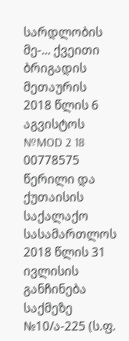სარდლობის მე-... ქვეითი ბრიგადის მეთაურის 2018 წლის 6 აგვისტოს №MOD 2 18 00778575 წერილი და ქუთაისის საქალაქო სასამართლოს 2018 წლის 31 ივლისის განჩინება საქმეზე №10/ა-225 (ს.ფ.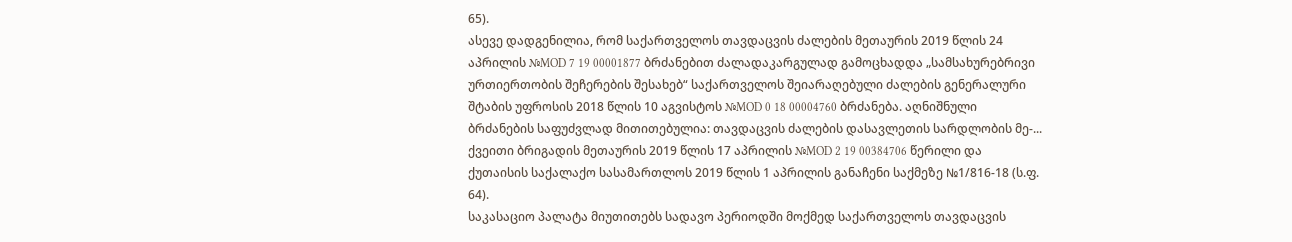65).
ასევე დადგენილია, რომ საქართველოს თავდაცვის ძალების მეთაურის 2019 წლის 24 აპრილის №MOD 7 19 00001877 ბრძანებით ძალადაკარგულად გამოცხადდა „სამსახურებრივი ურთიერთობის შეჩერების შესახებ“ საქართველოს შეიარაღებული ძალების გენერალური შტაბის უფროსის 2018 წლის 10 აგვისტოს №MOD 0 18 00004760 ბრძანება. აღნიშნული ბრძანების საფუძვლად მითითებულია: თავდაცვის ძალების დასავლეთის სარდლობის მე-... ქვეითი ბრიგადის მეთაურის 2019 წლის 17 აპრილის №MOD 2 19 00384706 წერილი და ქუთაისის საქალაქო სასამართლოს 2019 წლის 1 აპრილის განაჩენი საქმეზე №1/816-18 (ს.ფ. 64).
საკასაციო პალატა მიუთითებს სადავო პერიოდში მოქმედ საქართველოს თავდაცვის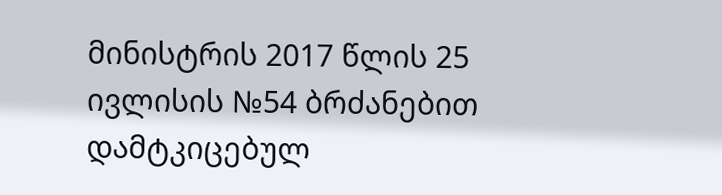მინისტრის 2017 წლის 25 ივლისის №54 ბრძანებით დამტკიცებულ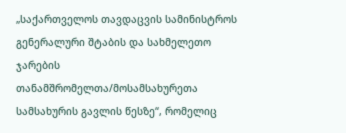„საქართველოს თავდაცვის სამინისტროს გენერალური შტაბის და სახმელეთო ჯარების თანამშრომელთა/მოსამსახურეთა სამსახურის გავლის წესზე“, რომელიც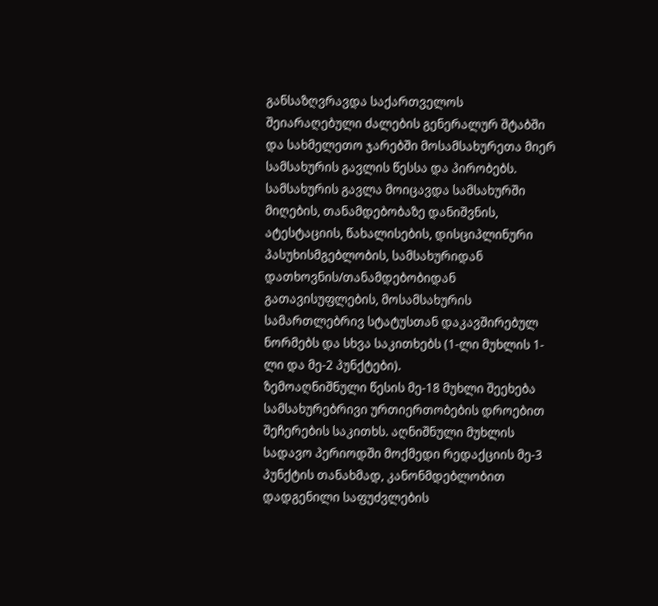განსაზღვრავდა საქართველოს შეიარაღებული ძალების გენერალურ შტაბში და სახმელეთო ჯარებში მოსამსახურეთა მიერ სამსახურის გავლის წესსა და პირობებს. სამსახურის გავლა მოიცავდა სამსახურში მიღების, თანამდებობაზე დანიშვნის, ატესტაციის, წახალისების, დისციპლინური პასუხისმგებლობის, სამსახურიდან დათხოვნის/თანამდებობიდან გათავისუფლების, მოსამსახურის სამართლებრივ სტატუსთან დაკავშირებულ ნორმებს და სხვა საკითხებს (1-ლი მუხლის 1-ლი და მე-2 პუნქტები).
ზემოაღნიშნული წესის მე-18 მუხლი შეეხება სამსახურებრივი ურთიერთობების დროებით შეჩერების საკითხს. აღნიშნული მუხლის სადავო პერიოდში მოქმედი რედაქციის მე-3 პუნქტის თანახმად, კანონმდებლობით დადგენილი საფუძვლების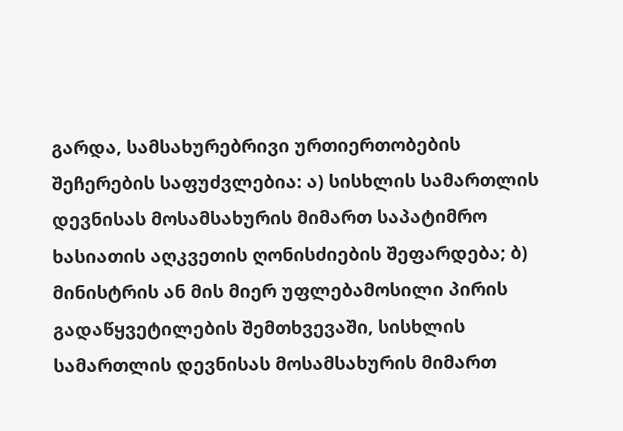გარდა, სამსახურებრივი ურთიერთობების შეჩერების საფუძვლებია: ა) სისხლის სამართლის დევნისას მოსამსახურის მიმართ საპატიმრო ხასიათის აღკვეთის ღონისძიების შეფარდება; ბ) მინისტრის ან მის მიერ უფლებამოსილი პირის გადაწყვეტილების შემთხვევაში, სისხლის სამართლის დევნისას მოსამსახურის მიმართ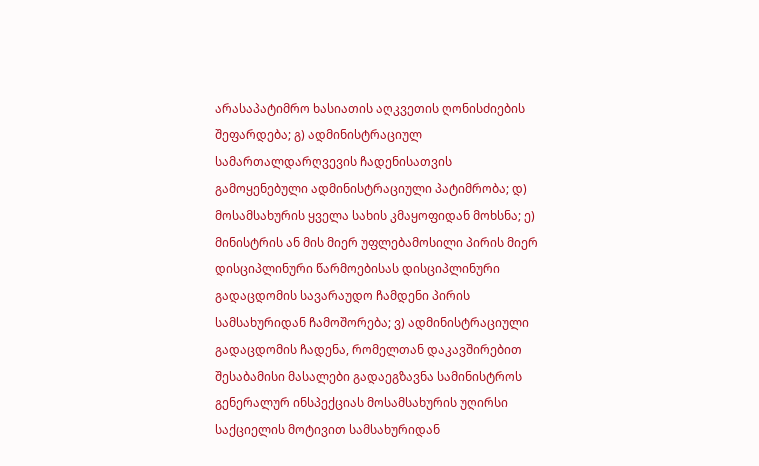არასაპატიმრო ხასიათის აღკვეთის ღონისძიების შეფარდება; გ) ადმინისტრაციულ სამართალდარღვევის ჩადენისათვის გამოყენებული ადმინისტრაციული პატიმრობა; დ) მოსამსახურის ყველა სახის კმაყოფიდან მოხსნა; ე) მინისტრის ან მის მიერ უფლებამოსილი პირის მიერ დისციპლინური წარმოებისას დისციპლინური გადაცდომის სავარაუდო ჩამდენი პირის სამსახურიდან ჩამოშორება; ვ) ადმინისტრაციული გადაცდომის ჩადენა, რომელთან დაკავშირებით შესაბამისი მასალები გადაეგზავნა სამინისტროს გენერალურ ინსპექციას მოსამსახურის უღირსი საქციელის მოტივით სამსახურიდან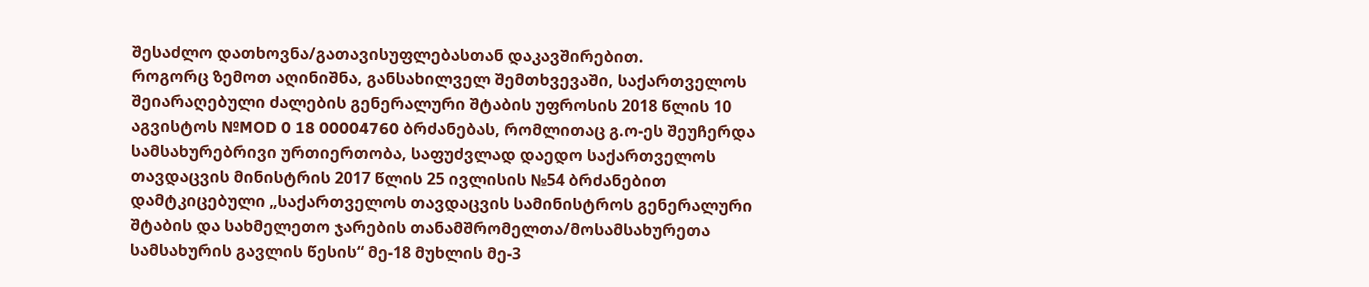შესაძლო დათხოვნა/გათავისუფლებასთან დაკავშირებით.
როგორც ზემოთ აღინიშნა, განსახილველ შემთხვევაში, საქართველოს შეიარაღებული ძალების გენერალური შტაბის უფროსის 2018 წლის 10 აგვისტოს №MOD 0 18 00004760 ბრძანებას, რომლითაც გ.ო-ეს შეუჩერდა სამსახურებრივი ურთიერთობა, საფუძვლად დაედო საქართველოს თავდაცვის მინისტრის 2017 წლის 25 ივლისის №54 ბრძანებით დამტკიცებული „საქართველოს თავდაცვის სამინისტროს გენერალური შტაბის და სახმელეთო ჯარების თანამშრომელთა/მოსამსახურეთა სამსახურის გავლის წესის“ მე-18 მუხლის მე-3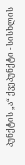პუნქტის „ა“ ქვეპუნქტი - სისხლის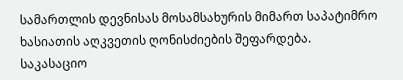სამართლის დევნისას მოსამსახურის მიმართ საპატიმრო ხასიათის აღკვეთის ღონისძიების შეფარდება.
საკასაციო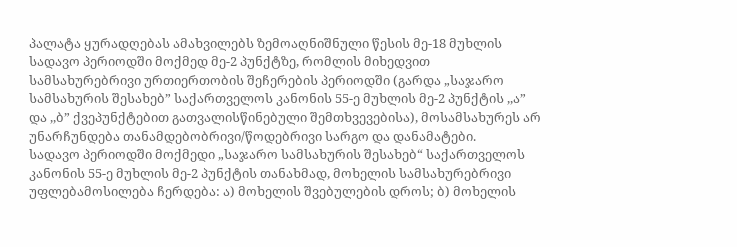პალატა ყურადღებას ამახვილებს ზემოაღნიშნული წესის მე-18 მუხლის სადავო პერიოდში მოქმედ მე-2 პუნქტზე, რომლის მიხედვით სამსახურებრივი ურთიერთობის შეჩერების პერიოდში (გარდა „საჯარო სამსახურის შესახებ” საქართველოს კანონის 55-ე მუხლის მე-2 პუნქტის ,,ა” და ,,ბ” ქვეპუნქტებით გათვალისწინებული შემთხვევებისა), მოსამსახურეს არ უნარჩუნდება თანამდებობრივი/წოდებრივი სარგო და დანამატები.
სადავო პერიოდში მოქმედი „საჯარო სამსახურის შესახებ“ საქართველოს კანონის 55-ე მუხლის მე-2 პუნქტის თანახმად, მოხელის სამსახურებრივი უფლებამოსილება ჩერდება: ა) მოხელის შვებულების დროს; ბ) მოხელის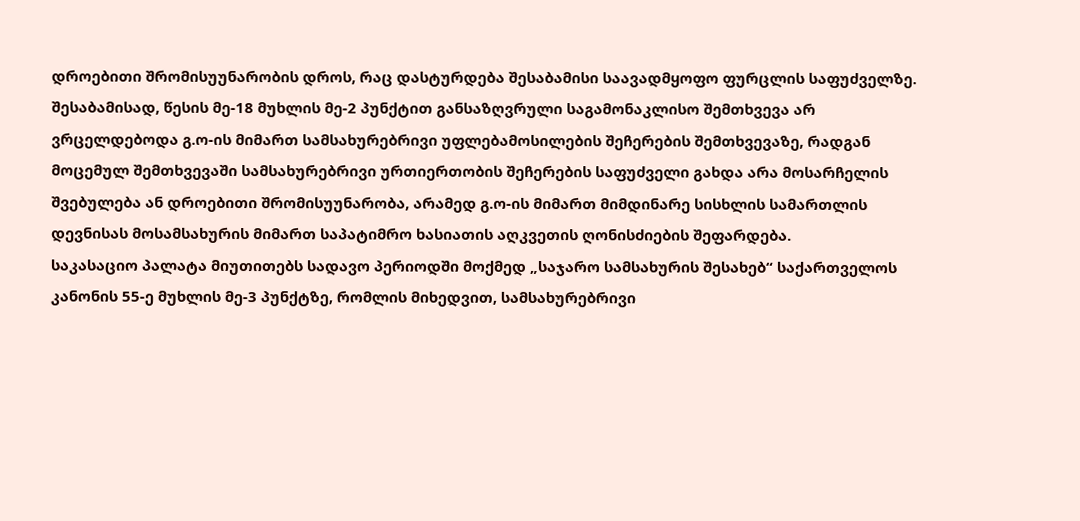დროებითი შრომისუუნარობის დროს, რაც დასტურდება შესაბამისი საავადმყოფო ფურცლის საფუძველზე.
შესაბამისად, წესის მე-18 მუხლის მე-2 პუნქტით განსაზღვრული საგამონაკლისო შემთხვევა არ ვრცელდებოდა გ.ო-ის მიმართ სამსახურებრივი უფლებამოსილების შეჩერების შემთხვევაზე, რადგან მოცემულ შემთხვევაში სამსახურებრივი ურთიერთობის შეჩერების საფუძველი გახდა არა მოსარჩელის შვებულება ან დროებითი შრომისუუნარობა, არამედ გ.ო-ის მიმართ მიმდინარე სისხლის სამართლის დევნისას მოსამსახურის მიმართ საპატიმრო ხასიათის აღკვეთის ღონისძიების შეფარდება.
საკასაციო პალატა მიუთითებს სადავო პერიოდში მოქმედ „საჯარო სამსახურის შესახებ“ საქართველოს კანონის 55-ე მუხლის მე-3 პუნქტზე, რომლის მიხედვით, სამსახურებრივი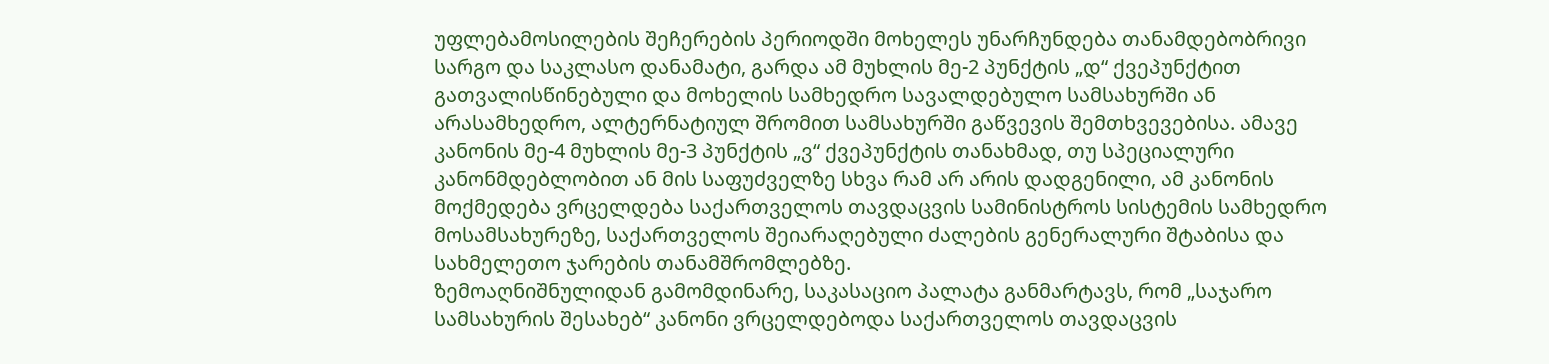უფლებამოსილების შეჩერების პერიოდში მოხელეს უნარჩუნდება თანამდებობრივი სარგო და საკლასო დანამატი, გარდა ამ მუხლის მე-2 პუნქტის „დ“ ქვეპუნქტით გათვალისწინებული და მოხელის სამხედრო სავალდებულო სამსახურში ან არასამხედრო, ალტერნატიულ შრომით სამსახურში გაწვევის შემთხვევებისა. ამავე კანონის მე-4 მუხლის მე-3 პუნქტის „ვ“ ქვეპუნქტის თანახმად, თუ სპეციალური კანონმდებლობით ან მის საფუძველზე სხვა რამ არ არის დადგენილი, ამ კანონის მოქმედება ვრცელდება საქართველოს თავდაცვის სამინისტროს სისტემის სამხედრო მოსამსახურეზე, საქართველოს შეიარაღებული ძალების გენერალური შტაბისა და სახმელეთო ჯარების თანამშრომლებზე.
ზემოაღნიშნულიდან გამომდინარე, საკასაციო პალატა განმარტავს, რომ „საჯარო სამსახურის შესახებ“ კანონი ვრცელდებოდა საქართველოს თავდაცვის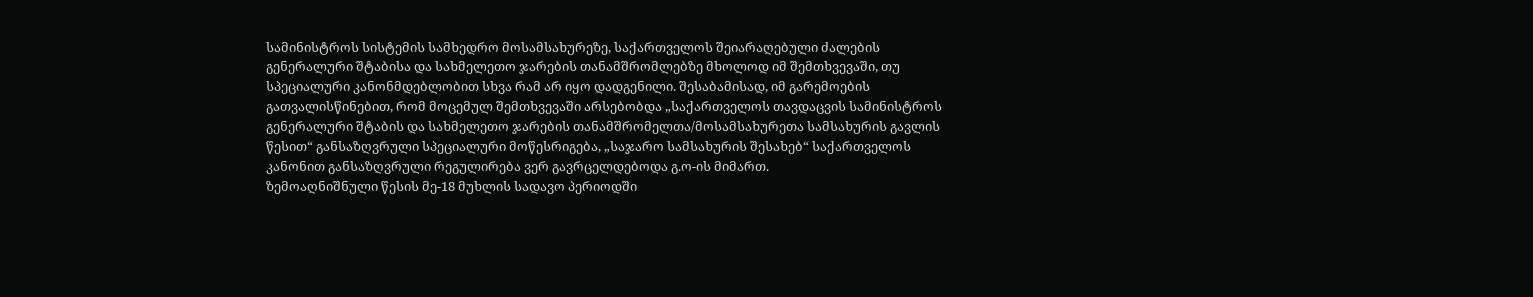სამინისტროს სისტემის სამხედრო მოსამსახურეზე, საქართველოს შეიარაღებული ძალების გენერალური შტაბისა და სახმელეთო ჯარების თანამშრომლებზე მხოლოდ იმ შემთხვევაში, თუ სპეციალური კანონმდებლობით სხვა რამ არ იყო დადგენილი. შესაბამისად, იმ გარემოების გათვალისწინებით, რომ მოცემულ შემთხვევაში არსებობდა „საქართველოს თავდაცვის სამინისტროს გენერალური შტაბის და სახმელეთო ჯარების თანამშრომელთა/მოსამსახურეთა სამსახურის გავლის წესით“ განსაზღვრული სპეციალური მოწესრიგება, „საჯარო სამსახურის შესახებ“ საქართველოს კანონით განსაზღვრული რეგულირება ვერ გავრცელდებოდა გ.ო-ის მიმართ.
ზემოაღნიშნული წესის მე-18 მუხლის სადავო პერიოდში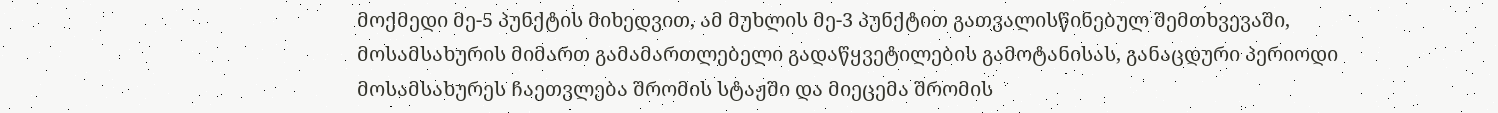მოქმედი მე-5 პუნქტის მიხედვით, ამ მუხლის მე-3 პუნქტით გათვალისწინებულ შემთხვევაში, მოსამსახურის მიმართ გამამართლებელი გადაწყვეტილების გამოტანისას, განაცდური პერიოდი მოსამსახურეს ჩაეთვლება შრომის სტაჟში და მიეცემა შრომის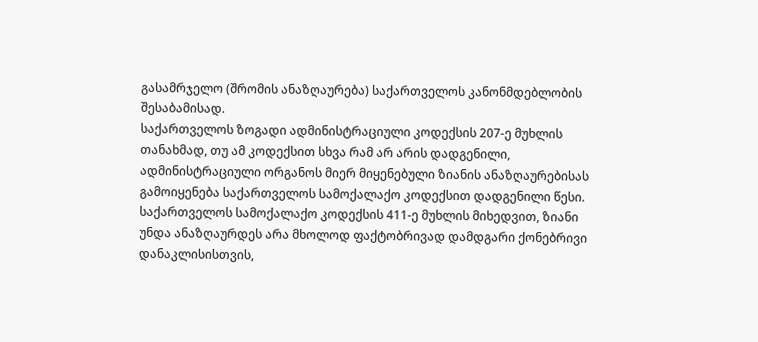გასამრჯელო (შრომის ანაზღაურება) საქართველოს კანონმდებლობის შესაბამისად.
საქართველოს ზოგადი ადმინისტრაციული კოდექსის 207-ე მუხლის თანახმად, თუ ამ კოდექსით სხვა რამ არ არის დადგენილი, ადმინისტრაციული ორგანოს მიერ მიყენებული ზიანის ანაზღაურებისას გამოიყენება საქართველოს სამოქალაქო კოდექსით დადგენილი წესი.
საქართველოს სამოქალაქო კოდექსის 411-ე მუხლის მიხედვით, ზიანი უნდა ანაზღაურდეს არა მხოლოდ ფაქტობრივად დამდგარი ქონებრივი დანაკლისისთვის,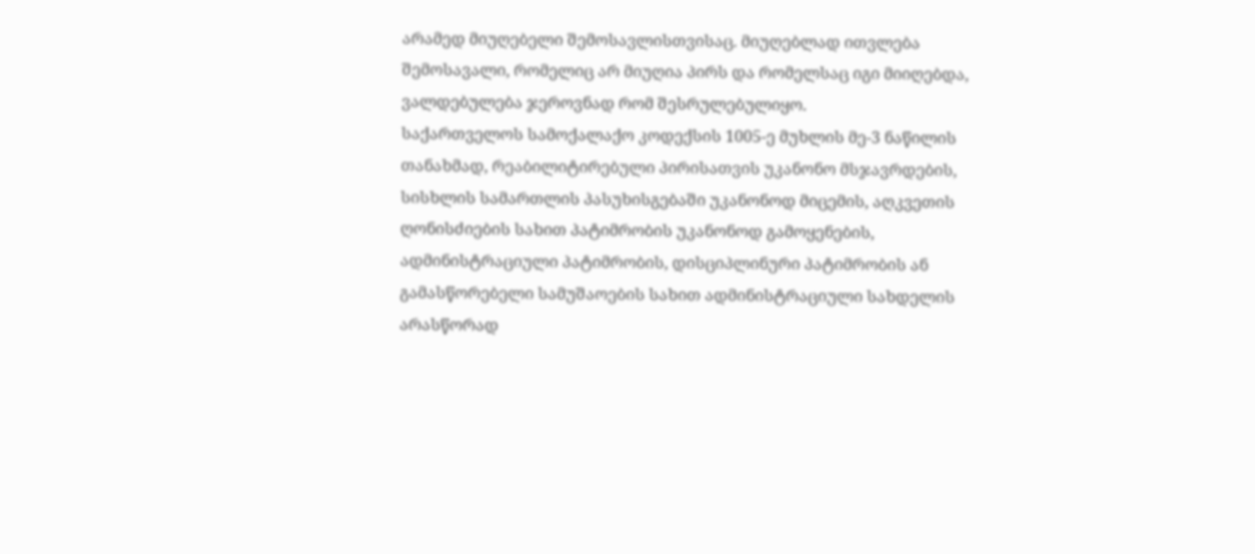არამედ მიუღებელი შემოსავლისთვისაც. მიუღებლად ითვლება შემოსავალი, რომელიც არ მიუღია პირს და რომელსაც იგი მიიღებდა, ვალდებულება ჯეროვნად რომ შესრულებულიყო.
საქართველოს სამოქალაქო კოდექსის 1005-ე მუხლის მე-3 ნაწილის თანახმად, რეაბილიტირებული პირისათვის უკანონო მსჯავრდების, სისხლის სამართლის პასუხისგებაში უკანონოდ მიცემის, აღკვეთის ღონისძიების სახით პატიმრობის უკანონოდ გამოყენების, ადმინისტრაციული პატიმრობის, დისციპლინური პატიმრობის ან გამასწორებელი სამუშაოების სახით ადმინისტრაციული სახდელის არასწორად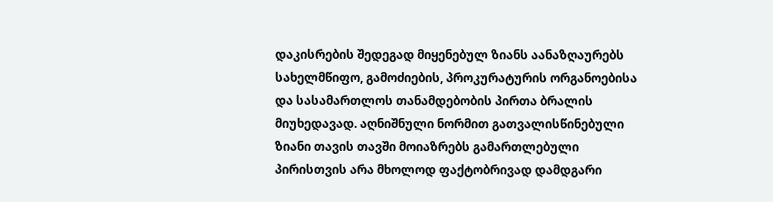დაკისრების შედეგად მიყენებულ ზიანს აანაზღაურებს სახელმწიფო, გამოძიების, პროკურატურის ორგანოებისა და სასამართლოს თანამდებობის პირთა ბრალის მიუხედავად. აღნიშნული ნორმით გათვალისწინებული ზიანი თავის თავში მოიაზრებს გამართლებული პირისთვის არა მხოლოდ ფაქტობრივად დამდგარი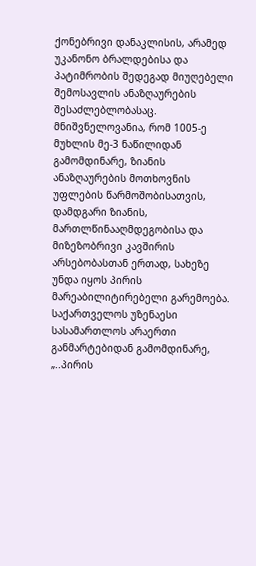ქონებრივი დანაკლისის, არამედ უკანონო ბრალდებისა და პატიმრობის შედეგად მიუღებელი შემოსავლის ანაზღაურების შესაძლებლობასაც. მნიშვნელოვანია, რომ 1005-ე მუხლის მე-3 ნაწილიდან გამომდინარე, ზიანის ანაზღაურების მოთხოვნის უფლების წარმოშობისათვის, დამდგარი ზიანის, მართლწინააღმდეგობისა და მიზეზობრივი კავშირის არსებობასთან ერთად, სახეზე უნდა იყოს პირის მარეაბილიტირებელი გარემოება. საქართველოს უზენაესი სასამართლოს არაერთი განმარტებიდან გამომდინარე, „..პირის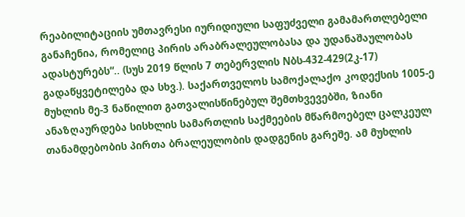რეაბილიტაციის უმთავრესი იურიდიული საფუძველი გამამართლებელი განაჩენია, რომელიც პირის არაბრალეულობასა და უდანაშაულობას ადასტურებს“.. (სუს 2019 წლის 7 თებერვლის Nბს-432-429(2კ-17) გადაწყვეტილება და სხვ.). საქართველოს სამოქალაქო კოდექსის 1005-ე მუხლის მე-3 ნაწილით გათვალისწინებულ შემთხვევებში, ზიანი ანაზღაურდება სისხლის სამართლის საქმეების მწარმოებელ ცალკეულ თანამდებობის პირთა ბრალეულობის დადგენის გარეშე. ამ მუხლის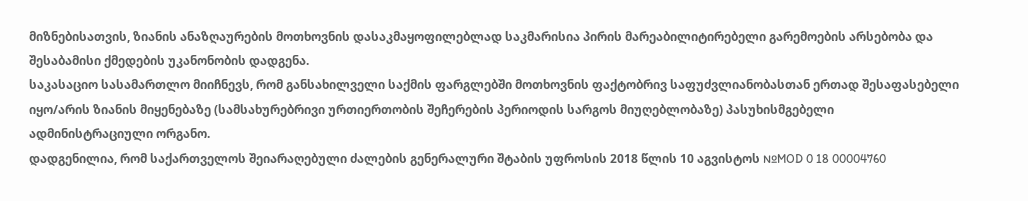მიზნებისათვის, ზიანის ანაზღაურების მოთხოვნის დასაკმაყოფილებლად საკმარისია პირის მარეაბილიტირებელი გარემოების არსებობა და შესაბამისი ქმედების უკანონობის დადგენა.
საკასაციო სასამართლო მიიჩნევს, რომ განსახილველი საქმის ფარგლებში მოთხოვნის ფაქტობრივ საფუძვლიანობასთან ერთად შესაფასებელი იყო/არის ზიანის მიყენებაზე (სამსახურებრივი ურთიერთობის შეჩერების პერიოდის სარგოს მიუღებლობაზე) პასუხისმგებელი ადმინისტრაციული ორგანო.
დადგენილია, რომ საქართველოს შეიარაღებული ძალების გენერალური შტაბის უფროსის 2018 წლის 10 აგვისტოს №MOD 0 18 00004760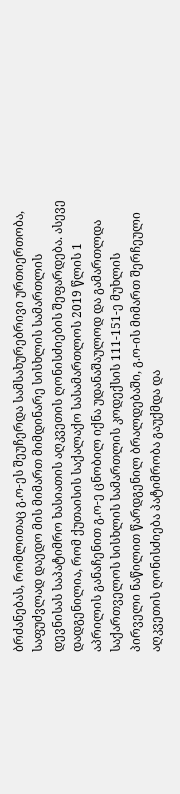ბრძანებას, რომლითაც გ.ო-ეს შეუჩერდა სამსახურებრივი ურთიერთობა, საფუძვლად დაედო მის მიმართ მიმდინარე სისხლის სამართლის დევნისას საპატიმრო ხასიათის აღკვეთის ღონისძიების შეფარდება. ასევე დადგენილია, რომ ქუთაისის საქალაქო სასამართლოს 2019 წლის 1 აპრილის განაჩენით გ.ო-ე ცნობილ იქნა უდანაშაულოდ და გამართლდა საქართველოს სისხლის სამართლის კოდექსის 111-151-ე მუხლის პირველი ნაწილით წარდგენილ ბრალდებაში, გ.ო-ის მიმართ შერჩეული აღკვეთის ღონისძიება პატიმრობა გაუქმდა და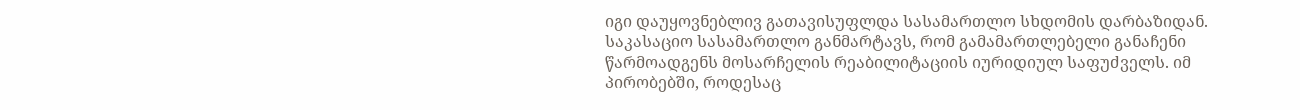იგი დაუყოვნებლივ გათავისუფლდა სასამართლო სხდომის დარბაზიდან.
საკასაციო სასამართლო განმარტავს, რომ გამამართლებელი განაჩენი წარმოადგენს მოსარჩელის რეაბილიტაციის იურიდიულ საფუძველს. იმ პირობებში, როდესაც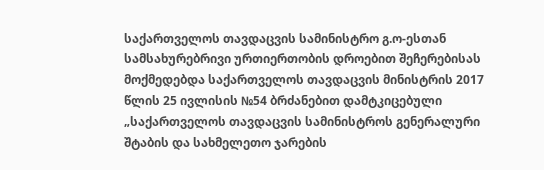საქართველოს თავდაცვის სამინისტრო გ.ო-ესთან სამსახურებრივი ურთიერთობის დროებით შეჩერებისას მოქმედებდა საქართველოს თავდაცვის მინისტრის 2017 წლის 25 ივლისის №54 ბრძანებით დამტკიცებული „საქართველოს თავდაცვის სამინისტროს გენერალური შტაბის და სახმელეთო ჯარების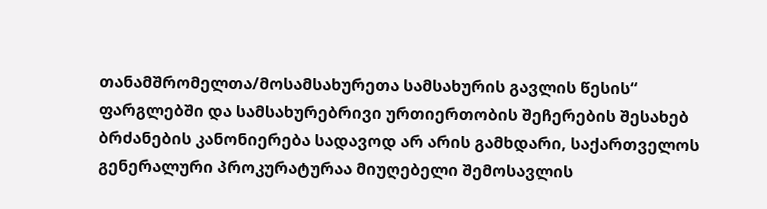თანამშრომელთა/მოსამსახურეთა სამსახურის გავლის წესის“ ფარგლებში და სამსახურებრივი ურთიერთობის შეჩერების შესახებ ბრძანების კანონიერება სადავოდ არ არის გამხდარი, საქართველოს გენერალური პროკურატურაა მიუღებელი შემოსავლის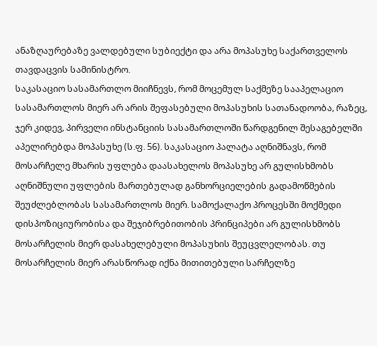ანაზღაურებაზე ვალდებული სუბიექტი და არა მოპასუხე საქართველოს თავდაცვის სამინისტრო.
საკასაციო სასამართლო მიიჩნევს, რომ მოცემულ საქმეზე სააპელაციო სასამართლოს მიერ არ არის შეფასებული მოპასუხის სათანადოობა, რაზეც, ჯერ კიდევ, პირველი ინსტანციის სასამართლოში წარდგენილ შესაგებელში აპელირებდა მოპასუხე (ს.ფ. 56). საკასაციო პალატა აღნიშნავს, რომ მოსარჩელე მხარის უფლება დაასახელოს მოპასუხე არ გულისხმობს აღნიშნული უფლების მართებულად განხორციელების გადამოწმების შეუძლებლობას სასამართლოს მიერ. სამოქალაქო პროცესში მოქმედი დისპოზიციურობისა და შეჯიბრებითობის პრინციპები არ გულისხმობს მოსარჩელის მიერ დასახელებული მოპასუხის შეუცვლელობას. თუ მოსარჩელის მიერ არასწორად იქნა მითითებული სარჩელზე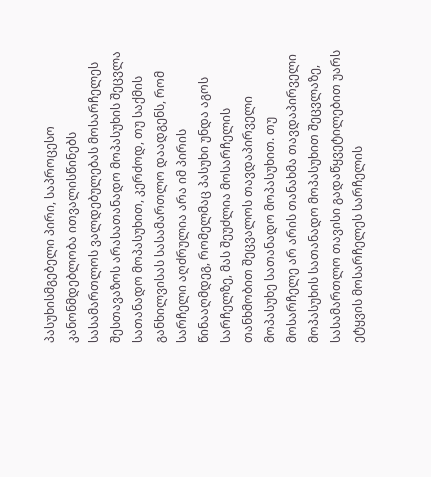პასუხისმგებელი პირი, საპროცესო კანონმდებლობა ითვალისწინებს სასამართლოს ვალდებულებას მოსარჩელეს შესთავაზოს არასათანადო მოპასუხის შეცვლა სათანადო მოპასუხით, კერძოდ, თუ საქმის განხილვისას სასამართლო დაადგენს, რომ სარჩელი აღძრულია არა იმ პირის წინააღმდეგ, რომელმაც პასუხი უნდა აგოს სარჩელზე, მას შეუძლია მოსარჩელის თანხმობით შეცვალოს თავდაპირველი მოპასუხე სათანადო მოპასუხით. თუ მოსარჩელე არ არის თანახმა თავდაპირველი მოპასუხის სათანადო მოპასუხით შეცვლაზე, სასამართლო თავისი გადაწყვეტილებით უარს ეტყვის მოსარჩელეს სარჩელის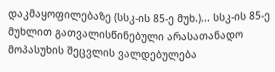დაკმაყოფილებაზე (სსკ-ის 85-ე მუხ.)... სსკ-ის 85-ე მუხლით გათვალისწინებული არასათანადო მოპასუხის შეცვლის ვალდებულება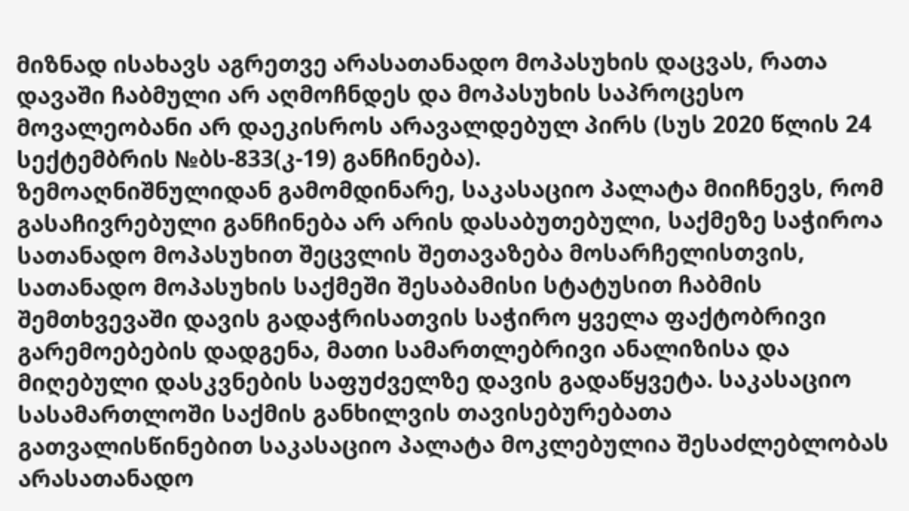მიზნად ისახავს აგრეთვე არასათანადო მოპასუხის დაცვას, რათა დავაში ჩაბმული არ აღმოჩნდეს და მოპასუხის საპროცესო მოვალეობანი არ დაეკისროს არავალდებულ პირს (სუს 2020 წლის 24 სექტემბრის №ბს-833(კ-19) განჩინება).
ზემოაღნიშნულიდან გამომდინარე, საკასაციო პალატა მიიჩნევს, რომ გასაჩივრებული განჩინება არ არის დასაბუთებული, საქმეზე საჭიროა სათანადო მოპასუხით შეცვლის შეთავაზება მოსარჩელისთვის, სათანადო მოპასუხის საქმეში შესაბამისი სტატუსით ჩაბმის შემთხვევაში დავის გადაჭრისათვის საჭირო ყველა ფაქტობრივი გარემოებების დადგენა, მათი სამართლებრივი ანალიზისა და მიღებული დასკვნების საფუძველზე დავის გადაწყვეტა. საკასაციო სასამართლოში საქმის განხილვის თავისებურებათა გათვალისწინებით საკასაციო პალატა მოკლებულია შესაძლებლობას არასათანადო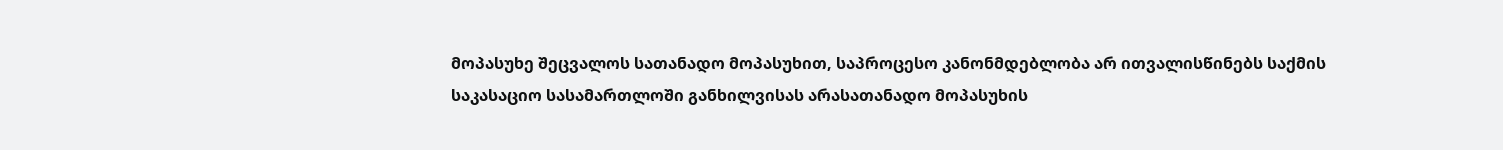მოპასუხე შეცვალოს სათანადო მოპასუხით, საპროცესო კანონმდებლობა არ ითვალისწინებს საქმის საკასაციო სასამართლოში განხილვისას არასათანადო მოპასუხის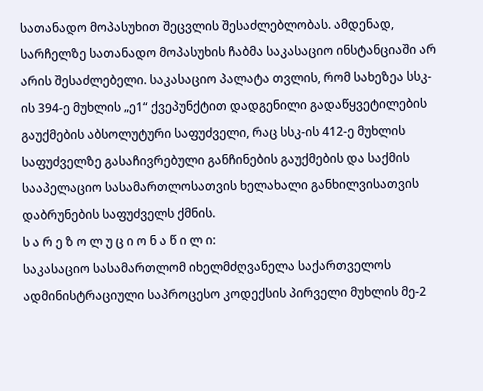სათანადო მოპასუხით შეცვლის შესაძლებლობას. ამდენად, სარჩელზე სათანადო მოპასუხის ჩაბმა საკასაციო ინსტანციაში არ არის შესაძლებელი. საკასაციო პალატა თვლის, რომ სახეზეა სსკ-ის 394-ე მუხლის „ე1“ ქვეპუნქტით დადგენილი გადაწყვეტილების გაუქმების აბსოლუტური საფუძველი, რაც სსკ-ის 412-ე მუხლის საფუძველზე გასაჩივრებული განჩინების გაუქმების და საქმის სააპელაციო სასამართლოსათვის ხელახალი განხილვისათვის დაბრუნების საფუძველს ქმნის.
ს ა რ ე ზ ო ლ უ ც ი ო ნ ა წ ი ლ ი:
საკასაციო სასამართლომ იხელმძღვანელა საქართველოს ადმინისტრაციული საპროცესო კოდექსის პირველი მუხლის მე-2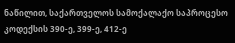ნაწილით, საქართველოს სამოქალაქო საპროცესო კოდექსის 390-ე, 399-ე, 412-ე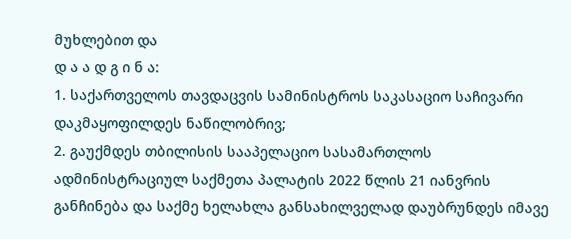მუხლებით და
დ ა ა დ გ ი ნ ა:
1. საქართველოს თავდაცვის სამინისტროს საკასაციო საჩივარი დაკმაყოფილდეს ნაწილობრივ;
2. გაუქმდეს თბილისის სააპელაციო სასამართლოს ადმინისტრაციულ საქმეთა პალატის 2022 წლის 21 იანვრის განჩინება და საქმე ხელახლა განსახილველად დაუბრუნდეს იმავე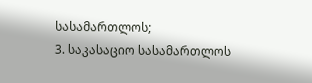სასამართლოს;
3. საკასაციო სასამართლოს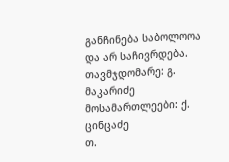განჩინება საბოლოოა და არ საჩივრდება.
თავმჯდომარე: გ. მაკარიძე
მოსამართლეები: ქ. ცინცაძე
თ.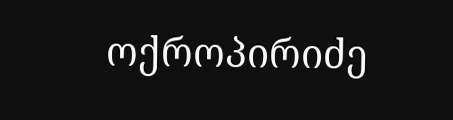ოქროპირიძე